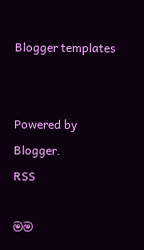Blogger templates


Powered by Blogger.
RSS

මම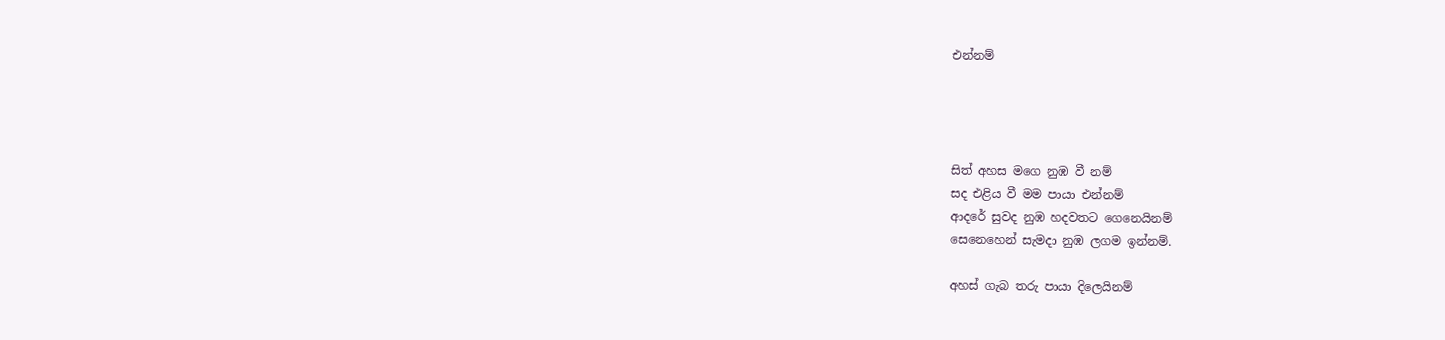එන්නම්




සිත් අහස මගෙ නුඹ වී නම්
සද එළිය වී මම පායා එන්නම්
ආදරේ සුවද නුඹ හදවතට ගෙනෙයිනම්
සෙනෙහෙන් සැමදා නුඹ ලගම ඉන්නම්.

අහස් ගැබ තරු පායා දිලෙයිනම්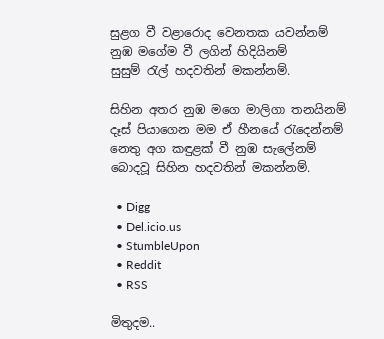සුළග වී වළාරොද වෙනතක යවන්නම්
නුඹ මගේම වී ලගින් හිදියිනම්
සුසුම් රැල් හදවතින් මකන්නම්.

සිහින අතර නුඹ මගෙ මාලිගා තනයිනම්
දෑස් පියාගෙන මම ඒ හීනයේ රැදෙන්නම්
නෙතු අග කඳුළක් වී නුඹ සැලේනම්
බොදවූ සිහින හදවතින් මකන්නම්.

  • Digg
  • Del.icio.us
  • StumbleUpon
  • Reddit
  • RSS

මිතුදම..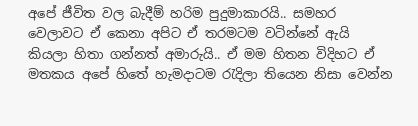අපේ ජීවිත වල බැදීම් හරිම පුදුමාකාරයි.. සමහර වෙලාවට ඒ කෙනා අපිට ඒ තරමටම වටින්නේ ඇයි කියලා හිතා ගන්නත් අමාරුයි.. ඒ මම හිතන විදිහට ඒ මතකය අපේ හිතේ හැමදාටම රැදිලා තියෙන නිසා වෙන්න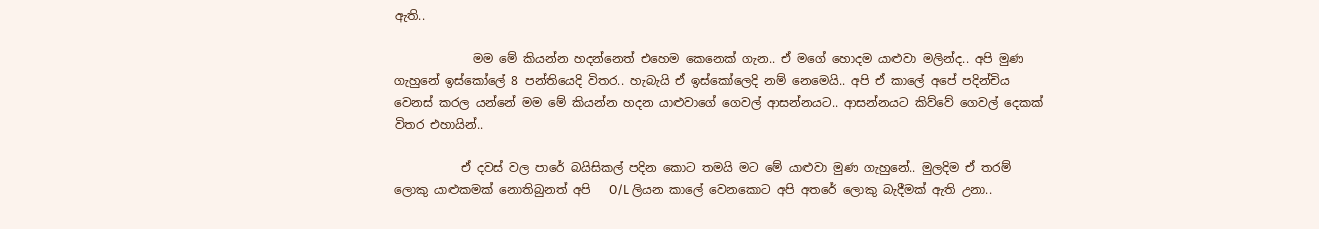ඇති..

             මම මේ කියන්න හදන්නෙත් එහෙම කෙනෙක් ගැන.. ඒ මගේ හොදම යාළුවා මලින්ද.. අපි මුණ ගැහුනේ ඉස්කෝලේ 8 පන්තියෙදි විතර.. හැබැයි ඒ ඉස්කෝලෙදි නම් නෙමෙයි.. අපි ඒ කාලේ අපේ පදින්චිය වෙනස් කරල යන්නේ මම මේ කියන්න හදන යාළුවාගේ ගෙවල් ආසන්නයට.. ආසන්නයට කිව්වේ ගෙවල් දෙකක් විතර එහායින්..

           ඒ දවස් වල පාරේ බයිසිකල් පදින කොට තමයි මට මේ යාළුවා මුණ ගැහුනේ.. මුලදිම ඒ තරම් ලොකු යාළුකමක් නොතිබුනත් අපි   O/L ලියන කාලේ වෙනකොට අපි අතරේ ලොකු බැදීමක් ඇති උනා..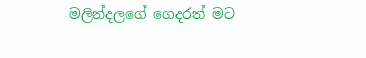මලින්දලගේ ගෙදරත් මට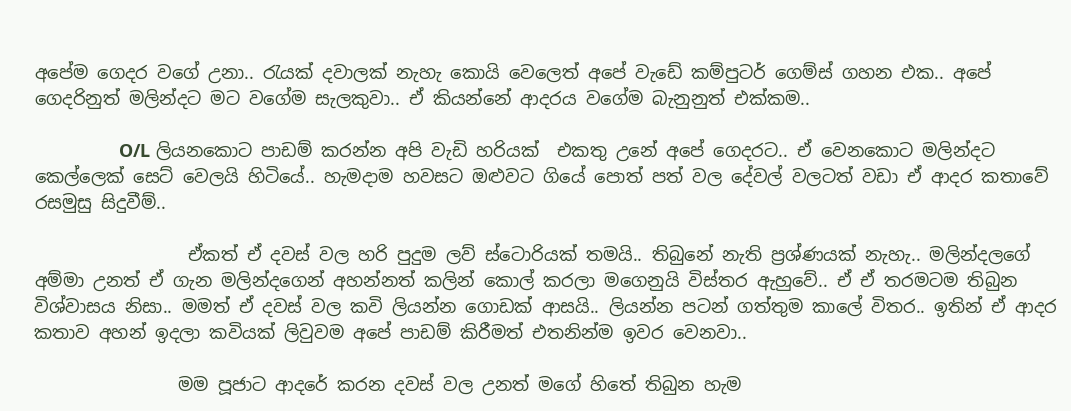අපේම ගෙදර වගේ උනා.. රැයක් දවාලක් නැහැ කොයි වෙලෙත් අපේ වැඩේ කම්පුටර් ගෙම්ස් ගහන එක.. අපේ ගෙදරිනුත් මලින්දට මට වගේම සැලකුවා.. ඒ කියන්නේ ආදරය වගේම බැනුනුත් එක්කම..

                 O/L ලියනකොට පාඩම් කරන්න අපි වැඩි හරියක්  එකතු උනේ අපේ ගෙදරට.. ඒ වෙනකොට මලින්දට කෙල්ලෙක් සෙට් වෙලයි හිටියේ.. හැමදාම හවසට ඔළුවට ගියේ පොත් පත් වල දේවල් වලටත් වඩා ඒ ආදර කතාවේ රසමුසු සිදුවීම්..

                 ඒකත් ඒ දවස් වල හරි පුදුම ලව් ස්ටොරියක් තමයි.. තිබුනේ නැති ප්‍රශ්ණයක් නැහැ.. මලින්දලගේ අම්මා උනත් ඒ ගැන මලින්දගෙන් අහන්නත් කලින් කොල් කරලා මගෙනුයි විස්තර ඇහුවේ.. ඒ ඒ තරමටම තිබුන විශ්වාසය නිසා.. මමත් ඒ දවස් වල කවි ලියන්න ගොඩක් ආසයි.. ලියන්න පටන් ගත්තුම කාලේ විතර.. ඉතින් ඒ ආදර කතාව අහන් ඉදලා කවියක් ලිවුවම අපේ පාඩම් කිරීමත් එතනින්ම ඉවර වෙනවා..

                මම පූජාට ආදරේ කරන දවස් වල උනත් මගේ හිතේ තිබුන හැම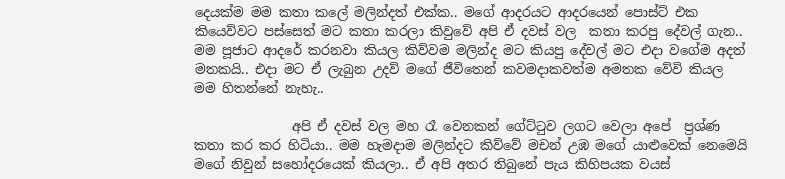දෙයක්ම මම කතා කලේ මලින්දත් එක්ක.. මගේ ආදරයට ආදරයෙන් පොස්ට් එක කියෙව්වට පස්සෙත් මට කතා කරලා කිවුවේ අපි ඒ දවස් වල  කතා කරපු දේවල් ගැන..  මම පූජාට ආදරේ කරනවා කියල කිව්වම මලින්ද මට කියපු දේවල් මට එදා වගේම අදත් මතකයි.. එදා මට ඒ ලැබුන උදව් මගේ ජීවිතෙන් කවමදාකවත්ම අමතක වේවි කියල මම හිතන්නේ නැහැ..

               අපි ඒ දවස් වල මහ රෑ වෙනකන් ගේට්ටුව ලගට වෙලා අපේ  ප්‍රශ්ණ කතා කර කර හිටියා.. මම හැමදාම මලින්දට කිව්වේ මචන් උඹ මගේ යාළුවෙක් නෙමෙයි මගේ නිවුන් සහෝදරයෙක් කියලා.. ඒ අපි අතර තිබුනේ පැය කිහිපයක වයස්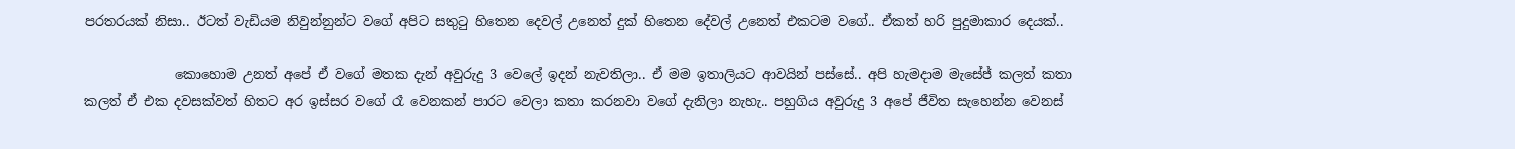පරතරයක් නිසා.. ඊටත් වැඩියම නිවුන්නුන්ට වගේ අපිට සතුටු හිතෙන දෙවල් උනෙත් දුක් හිතෙන දේවල් උනෙත් එකටම වගේ.. ඒකත් හරි පුදුමාකාර දෙයක්..

              කොහොම උනත් අපේ ඒ වගේ මතක දැන් අවුරුදු 3 වෙලේ ඉදන් නැවතිලා.. ඒ මම ඉතාලියට ආවයින් පස්සේ.. අපි හැමදාම මැසේජ් කලත් කතා කලත් ඒ එක දවසක්වත් හිතට අර ඉස්සර වගේ රෑ වෙනකන් පාරට වෙලා කතා කරනවා වගේ දැනිලා නැහැ.. පහුගිය අවුරුදු 3 අපේ ජීවිත සැහෙන්න වෙනස්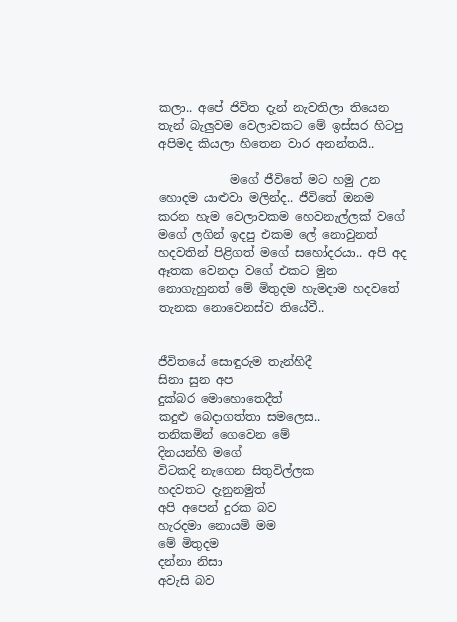කලා.. අපේ ජිවිත දැන් නැවතිලා තියෙන තැන් බැලුවම වෙලාවකට මේ ඉස්සර හිටපු අපිමද කියලා හිතෙන වාර අනන්තයි..

            මගේ ජීවිතේ මට හමු උන හොදම යාළුවා මලින්ද.. ජීවිතේ ඔනම කරන හැම වෙලාවකම හෙවනැල්ලක් වගේ මගේ ලගින් ඉදපු එකම ලේ නොවුනත් හදවතින් පිළිගත් මගේ සහෝදරයා.. අපි අද ඈතක වෙනදා වගේ එකට මුන නොගැහුනත් මේ මිතුදම හැමදාම හදවතේ තැනක නොවෙනස්ව තියේවී..


ජීවිතයේ සොඳුරුම තැන්හිදී
සිනා සුන අප
දුක්බර මොහොතෙදීත්
කදුළු බෙදාගත්තා සමලෙස..
තනිකමින් ගෙවෙන මේ
දිනයන්හි මගේ
විටකදි නැගෙන සිතුවිල්ලක
හදවතට දැනුනමුත්
අපි අපෙන් දුරක බව
හැරදමා නොයමි මම
මේ මිතුදම
දන්නා නිසා
අවැසි බව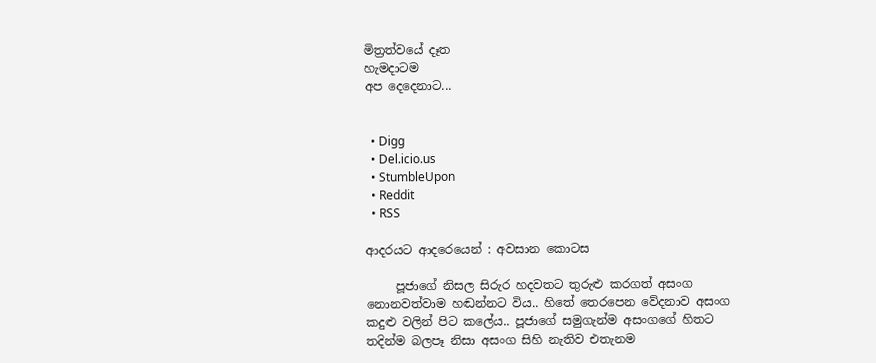මිත්‍රත්වයේ දෑත
හැමදාටම
අප දෙදෙනාට...


  • Digg
  • Del.icio.us
  • StumbleUpon
  • Reddit
  • RSS

ආදරයට ආදරෙයෙන් : අවසාන කොටස

     පූජාගේ නිසල සිරුර හදවතට තුරුළු කරගත් අසංග නොනවත්වාම හඬන්නට විය.. හිතේ තෙරපෙන වේදනාව අසංග කදුළු වලින් පිට කලේය.. පූජාගේ සමුගැන්ම අසංගගේ හිතට තදින්ම බලපෑ නිසා අසංග සිහි නැතිව එතැනම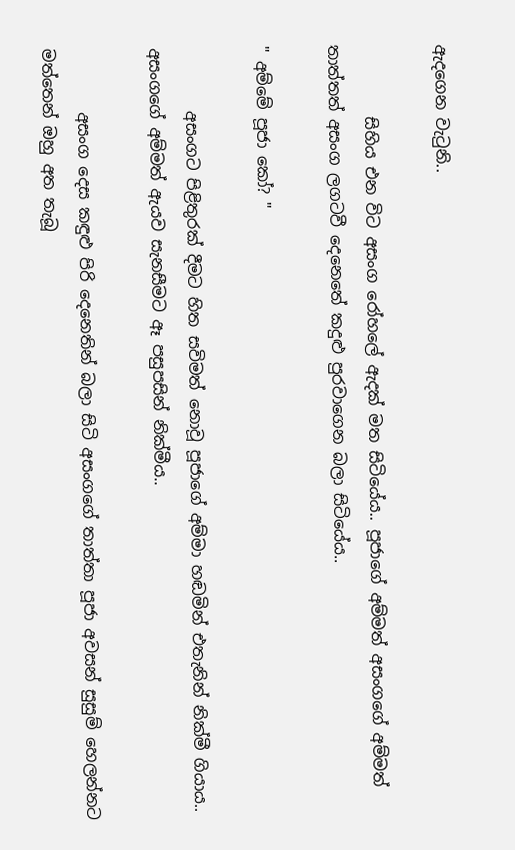ඇදගෙන වැටුනි..

         සිහිය එන විට අසංග රෝහලේ ඇදක් මත සිටියේය.. පූජාගේ අම්මත් අසංගගේ අම්මත් තාත්තත් අසංග ලගටවී දෙනෙතේ කදුළු පුරවාගෙන බලා සිටියේය..

" අම්මේ පූජා කෝ? "

        අසංගට පිළිතුරක් දීමට හිත සවිමත් නොවූ පූජාගේ අම්මා හඬමින් එතැනින් නික්මී ගියාය.. අසංගගේ අම්මත් ඇයව සැනසීමට ඈ පසුපසින් නික්මීය..

        අසංග දෙස කඳුළු පිරි දෙනෙතින් බලා සිටි අසංගගේ තාත්තා පූජා අවසන් සුසුම් හෙලන්නට මත්තෙන් ඔහු අත තැබූ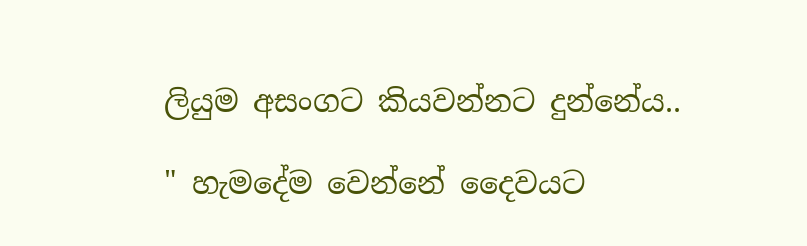ලියුම අසංගට කියවන්නට දුන්නේය..

" හැමදේම වෙන්නේ දෛවයට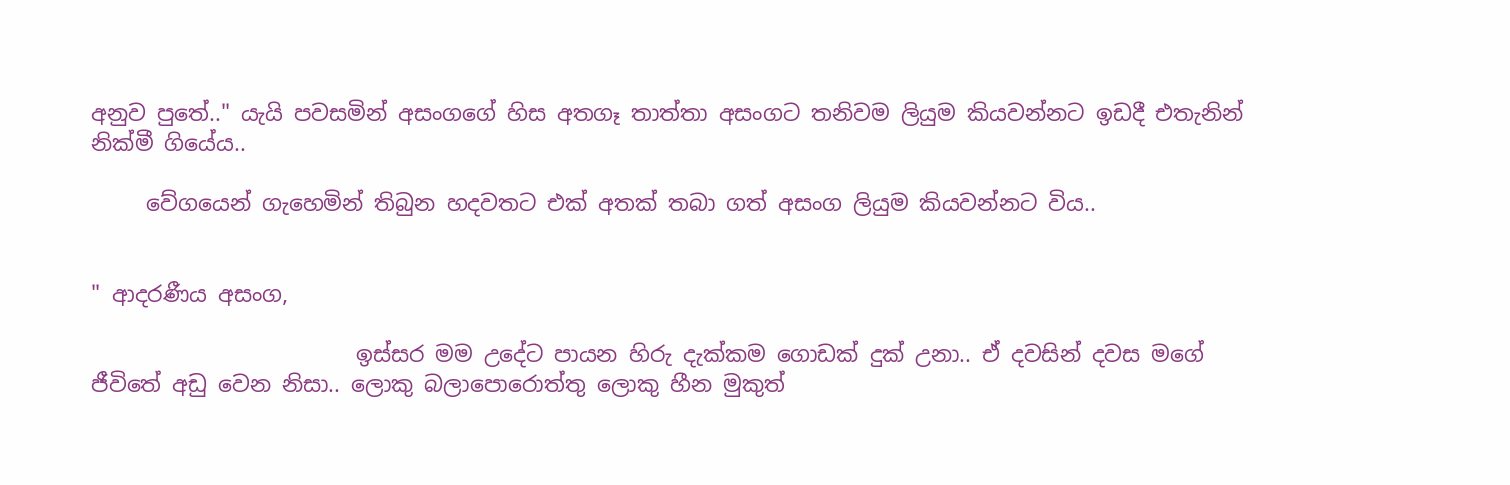අනුව පුතේ.." යැයි පවසමින් අසංගගේ හිස අතගෑ තාත්තා අසංගට තනිවම ලියුම කියවන්නට ඉඩදී එතැනින් නික්මී ගියේය..

     වේගයෙන් ගැහෙමින් තිබුන හදවතට එක් අතක් තබා ගත් අසංග ලියුම කියවන්නට විය..


" ආදරණීය අසංග,

                        ඉස්සර මම උදේට පායන හිරු දැක්කම ගොඩක් දුක් උනා.. ඒ දවසින් දවස මගේ ජීවිතේ අඩු වෙන නිසා.. ලොකු බලාපොරොත්තු ලොකු හීන මුකුත්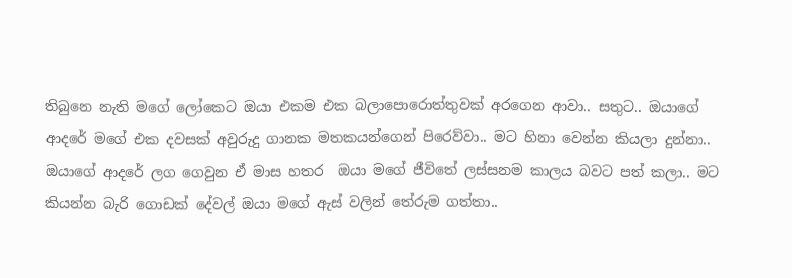තිබුනෙ නැති මගේ ලෝකෙට ඔයා එකම එක බලාපොරොත්තුවක් අරගෙන ආවා.. සතුට.. ඔයාගේ ආදරේ මගේ එක දවසක් අවුරුදු ගානක මතකයන්ගෙන් පිරෙව්වා.. මට හිනා වෙන්න කියලා දුන්නා.. ඔයාගේ ආදරේ ලග ගෙවුන ඒ මාස හතර  ඔයා මගේ ජීවිතේ ලස්සනම කාලය බවට පත් කලා.. මට කියන්න බැරි ගොඩක් දේවල් ඔයා මගේ ඇස් වලින් තේරුම ගත්තා..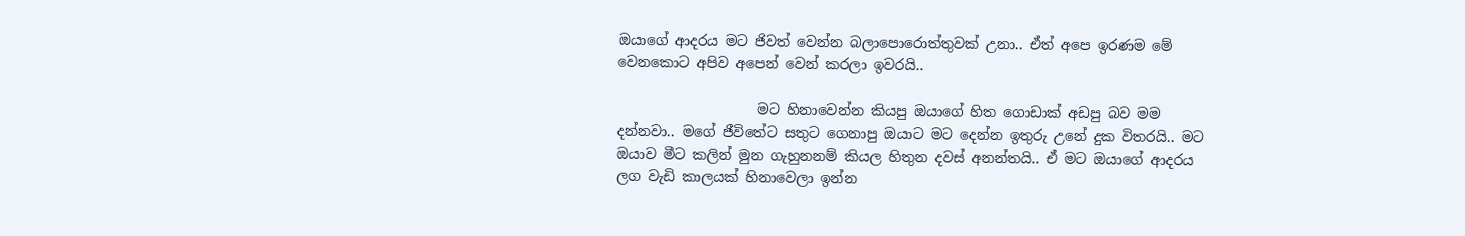ඔයාගේ ආදරය මට ජිවත් වෙන්න බලාපොරොත්තුවක් උනා.. ඒත් අපෙ ඉරණම මේ වෙනකොට අපිව අපෙන් වෙන් කරලා ඉවරයි..

                    මට හිනාවෙන්න කියපු ඔයාගේ හිත ගොඩාක් අඩපු බව මම දන්නවා.. මගේ ජීවිතේට සතුට ගෙනාපු ඔයාට මට දෙන්න ඉතුරු උනේ දුක විතරයි.. මට ඔයාව මීට කලින් මුන ගැහුනනම් කියල හිතුන දවස් අනන්තයි.. ඒ මට ඔයාගේ ආදරය ලග වැඩි කාලයක් හිනාවෙලා ඉන්න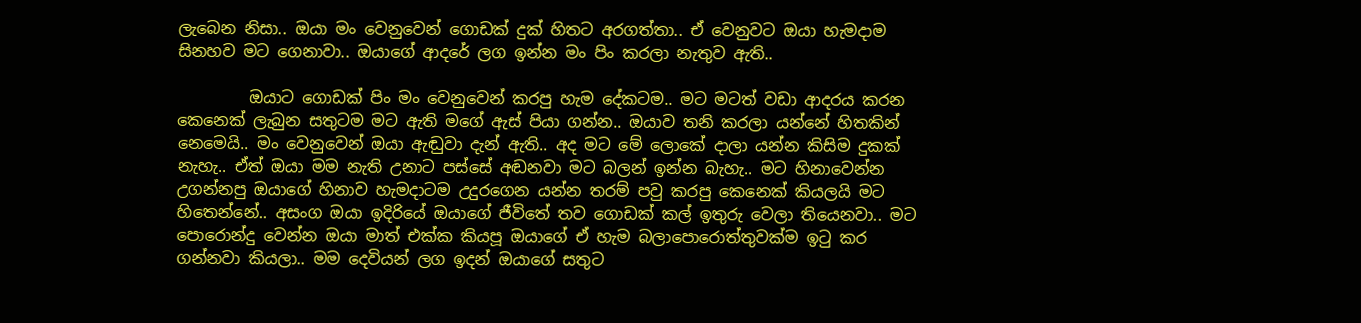ලැබෙන නිසා.. ඔයා මං වෙනුවෙන් ගොඩක් දුක් හිතට අරගත්තා.. ඒ වෙනුවට ඔයා හැමදාම සිනහව මට ගෙනාවා.. ඔයාගේ ආදරේ ලග ඉන්න මං පිං කරලා නැතුව ඇති..

         ඔයාට ගොඩක් පිං මං වෙනුවෙන් කරපු හැම දේකටම.. මට මටත් වඩා ආදරය කරන කෙනෙක් ලැබුන සතුටම මට ඇති මගේ ඇස් පියා ගන්න.. ඔයාව තනි කරලා යන්නේ හිතකින් නෙමෙයි.. මං වෙනුවෙන් ඔයා ඇඬුවා දැන් ඇති.. අද මට මේ ලොකේ දාලා යන්න කිසිම දුකක් නැහැ.. ඒත් ඔයා මම නැති උනාට පස්සේ අඬනවා මට බලන් ඉන්න බැහැ.. මට හිනාවෙන්න උගන්නපු ඔයාගේ හිනාව හැමදාටම උදුරගෙන යන්න තරම් පවු කරපු කෙනෙක් කියලයි මට හිතෙන්නේ.. අසංග ඔයා ඉදිරියේ ඔයාගේ ජීවිතේ තව ගොඩක් කල් ඉතුරු වෙලා තියෙනවා.. මට පොරොන්දු වෙන්න ඔයා මාත් එක්ක කියපූ ඔයාගේ ඒ හැම බලාපොරොත්තුවක්ම ඉටු කර ගන්නවා කියලා.. මම දෙවියන් ලග ඉදන් ඔයාගේ සතුට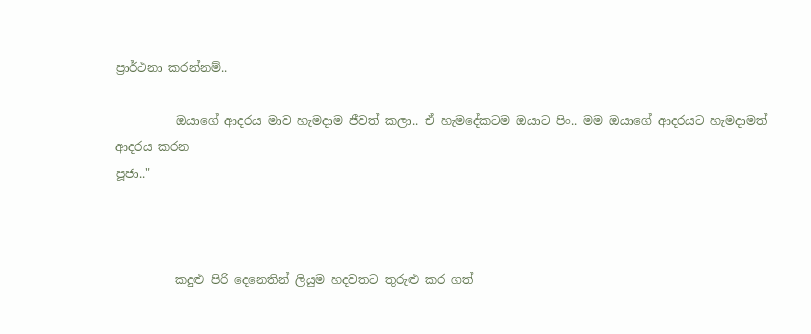ප්‍රාර්ථනා කරන්නම්..

          ඔයාගේ ආදරය මාව හැමදාම ජීවත් කලා.. ඒ හැමදේකටම ඔයාට පිං.. මම ඔයාගේ ආදරයට හැමදාමත් ආදරය කරන
පූජා.."



          කදුළු පිරි දෙනෙතින් ලියුම හදවතට තුරුළු කර ගත්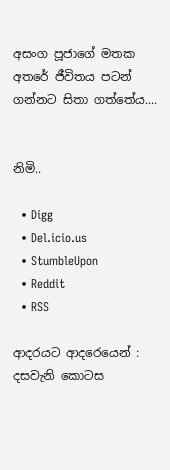අසංග පූජාගේ මතක අතරේ ජීවිතය පටන් ගන්නට සිතා ගත්තේය....


නිමි..

  • Digg
  • Del.icio.us
  • StumbleUpon
  • Reddit
  • RSS

ආදරයට ආදරෙයෙන් : දසවැනි කොටස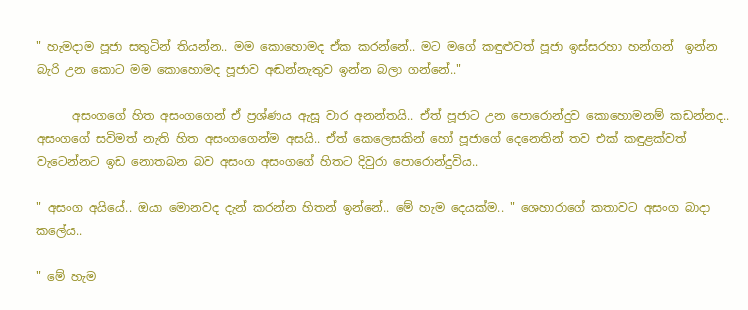" හැමදාම පූජා සතුටින් තියන්න.. මම කොහොමද ඒක කරන්නේ.. මට මගේ කඳුළුවත් පූජා ඉස්සරහා හන්ගන්  ඉන්න බැරි උන කොට මම කොහොමද පූජාව අඬන්නැතුව ඉන්න බලා ගන්නේ.."

      අසංගගේ හිත අසංගගෙන් ඒ ප්‍රශ්ණය ඇසූ වාර අනන්තයි.. ඒත් පූජාට උන පොරොන්දුව කොහොමනම් කඩන්නද.. අසංගගේ සවිමත් නැති හිත අසංගගෙන්ම අසයි.. ඒත් කෙලෙසකින් හෝ පූජාගේ දෙනෙතින් තව එක් කඳුළක්වත් වැටෙන්නට ඉඩ නොතබන බව අසංග අසංගගේ හිතට දිවුරා පොරොන්දුවිය..

" අසංග අයියේ.. ඔයා මොනවද දැන් කරන්න හිතන් ඉන්නේ.. මේ හැම දෙයක්ම.. " ශෙහාරාගේ කතාවට අසංග බාදා කලේය..

" මේ හැම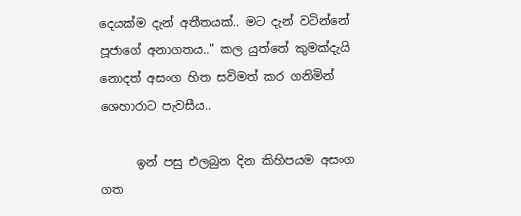දෙයක්ම දැන් අතීතයක්.. මට දැන් වටින්නේ පූජාගේ අනාගතය.." කල යුත්තේ කුමක්දැයි නොදත් අසංග හිත සවිමත් කර ගනිමින් ශෙහාරාට පැවසීය..

      ඉන් පසු එලබුන දින කිහිපයම අසංග ගත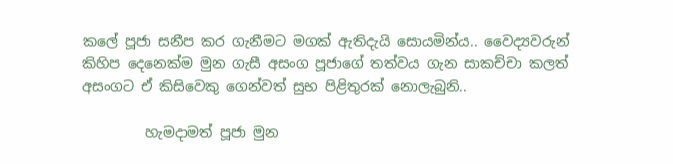කලේ පූජා සනීප කර ගැනීමට මගක් ඇතිදැයි සොයමින්ය.. වෛද්‍යවරුන් කිහිප දෙනෙක්ම මුන ගැසී අසංග පූජාගේ තත්වය ගැන සාකච්චා කලත් අසංගට ඒ කිසිවෙකු ගෙන්වත් සුභ පිළිතුරක් නොලැබුනි..

         හැමදාමත් පූජා මුන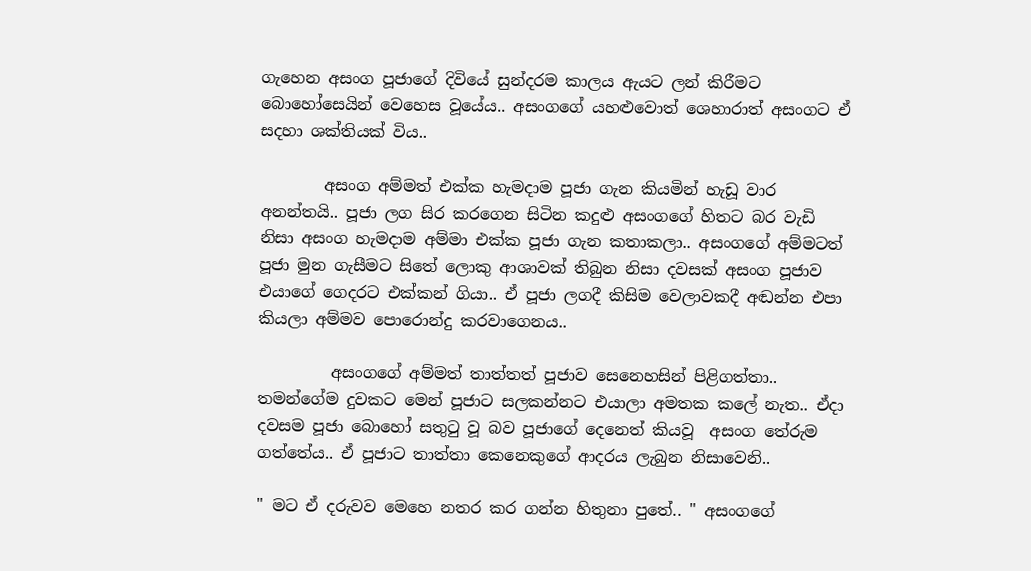ගැහෙන අසංග පූජාගේ දිවියේ සුන්දරම කාලය ඇයට ලන් කිරීමට බොහෝසෙයින් වෙහෙස වූයේය.. අසංගගේ යහළුවොත් ශෙහාරාත් අසංගට ඒ සදහා ශක්තියක් විය..

        අසංග අම්මත් එක්ක හැමදාම පූජා ගැන කියමින් හැඩූ වාර අනන්තයි.. පූජා ලග සිර කරගෙන සිටින කදුළු අසංගගේ හිතට බර වැඩි නිසා අසංග හැමදාම අම්මා එක්ක පූජා ගැන කතාකලා.. අසංගගේ අම්මටත් පූජා මුන ගැසීමට සිතේ ලොකු ආශාවක් තිබුන නිසා දවසක් අසංග පූජාව එයාගේ ගෙදරට එක්කන් ගියා.. ඒ පූජා ලගදී කිසිම වෙලාවකදී අඬන්න එපා කියලා අම්මව පොරොන්දු කරවාගෙනය..

         අසංගගේ අම්මත් තාත්තත් පූජාව සෙනෙහසින් පිළිගත්තා.. තමන්ගේම දුවකට මෙන් පූජාට සලකන්නට එයාලා අමතක කලේ නැත.. ඒදා දවසම පූජා බොහෝ සතුටු වූ බව පූජාගේ දෙනෙත් කියවූ  අසංග තේරුම ගත්තේය.. ඒ පූජාට තාත්තා කෙනෙකුගේ ආදරය ලැබුන නිසාවෙනි..

" මට ඒ දරුවව මෙහෙ නතර කර ගන්න හිතුනා පුතේ.. " අසංගගේ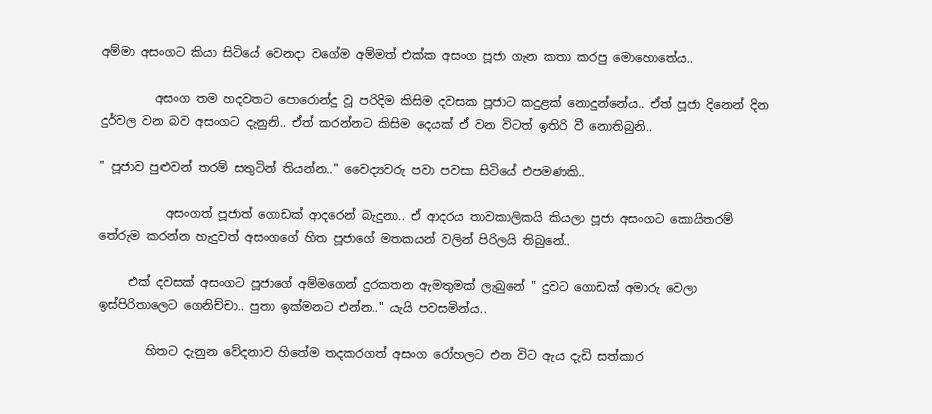අම්මා අසංගට කියා සිටියේ වෙනදා වගේම අම්මත් එක්ක අසංග පූජා ගැන කතා කරපු මොහොතේය..

         අසංග තම හදවතට පොරොන්දු වූ පරිදිම කිසිම දවසක පූජාට කදුළක් නොදුන්නේය.. ඒත් පූජා දිනෙන් දින දුර්වල වන බව අසංගට දැනුනි.. ඒත් කරන්නට කිසිම දෙයක් ඒ වන විටත් ඉතිරි වී නොතිබුනි..

" පූජාව පුළුවන් තරම් සතුටින් තියන්න.." වෛද්‍යවරු පවා පවසා සිටියේ එපමණකි..

           අසංගත් පූජාත් ගොඩක් ආදරෙන් බැදුනා.. ඒ ආදරය තාවකාලිකයි කියලා පූජා අසංගට කොයිතරම් තේරුම කරන්න හැදුවත් අසංගගේ හිත පූජාගේ මතකයන් වලින් පිරිලයි තිබුනේ..

     එක් දවසක් අසංගට පූජාගේ අම්මගෙන් දුරකතන ඇමතුමක් ලැබුනේ " දුවට ගොඩක් අමාරු වෙලා ඉස්පිරිතාලෙට ගෙනිච්චා.. පුතා ඉක්මනට එන්න.." යැයි පවසමින්ය..

        හිතට දැනුන වේදනාව හිතේම තදකරගත් අසංග රෝහලට එන විට ඇය දැඩි සත්කාර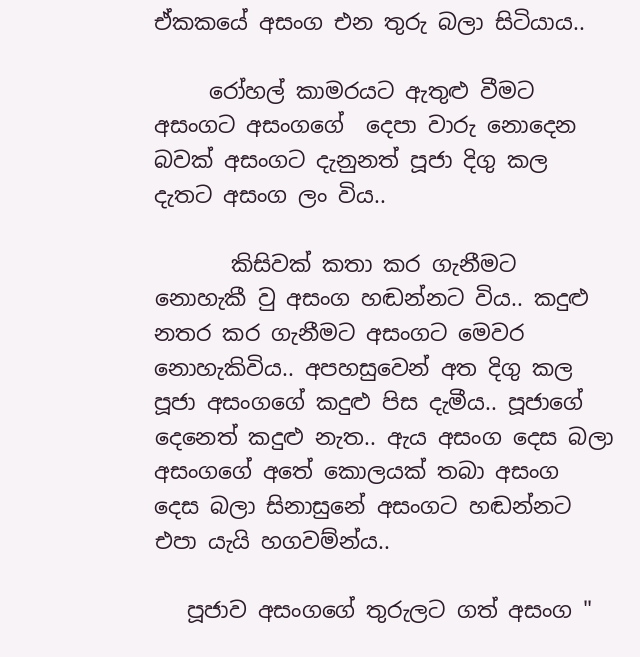ඒකකයේ අසංග එන තුරු බලා සිටියාය..

     රෝහල් කාමරයට ඇතුළු වීමට අසංගට අසංගගේ  දෙපා වාරු නොදෙන බවක් අසංගට දැනුනත් පූජා දිගු කල දැතට අසංග ලං විය..

       කිසිවක් කතා කර ගැනීමට නොහැකී වු අසංග හඬන්නට විය.. කදුළු නතර කර ගැනීමට අසංගට මෙවර නොහැකිවිය.. අපහසුවෙන් අත දිගු කල පූජා අසංගගේ කදුළු පිස දැමීය.. පූජාගේ දෙනෙත් කදුළු නැත.. ඇය අසංග දෙස බලා අසංගගේ අතේ කොලයක් තබා අසංග දෙස බලා සිනාසුනේ අසංගට හඬන්නට එපා යැයි හගවම්න්ය..

   පූජාව අසංගගේ තුරුලට ගත් අසංග "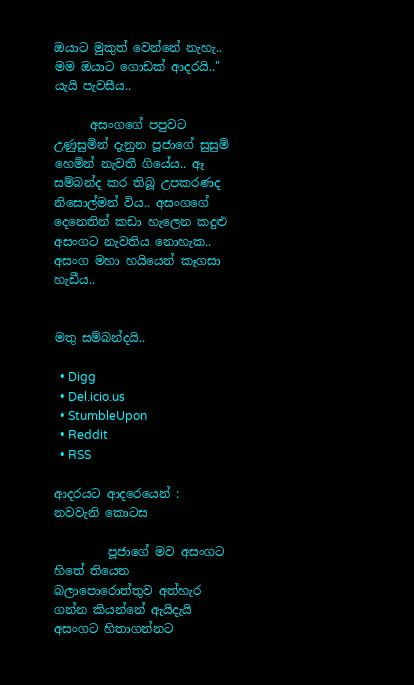ඔයාට මුකුත් වෙන්නේ නැහැ.. මම ඔයාට ගොඩක් ආදරයි.." යැයි පැවසීය..

      අසංගගේ පපුවට උණුසුමින් දැනුන පූජාගේ සුසුම් හෙමින් නැවතී ගියේය.. ඈ සම්බන්ද කර තිබූ උපකරණද නිසොල්මන් විය.. අසංගගේ දෙනෙතින් කඩා හැලෙන කදුළු අසංගට නැවතිය නොහැක..  අසංග මහා හයියෙන් කෑගසා හැඩීය..


මතු සම්බන්දයි..

  • Digg
  • Del.icio.us
  • StumbleUpon
  • Reddit
  • RSS

ආදරයට ආදරෙයෙන් : නවවැනි කොටස

         පූජාගේ මව අසංගට හිතේ තියෙන බලාපොරොත්තුව අත්හැර ගන්න කියන්නේ ඇයිදැයි අසංගට හිතාගන්නට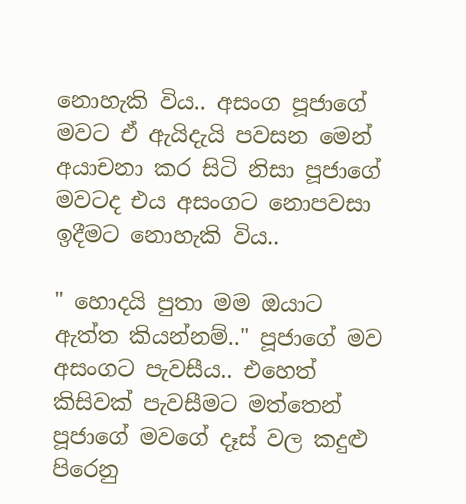නොහැකි විය.. අසංග පූජාගේ මවට ඒ ඇයිදැයි පවසන මෙන් අයාචනා කර සිටි නිසා පූජාගේ මවටද එය අසංගට නොපවසා ඉදීමට නොහැකි විය..

" හොදයි පුතා මම ඔයාට ඇත්ත කියන්නම්.." පූජාගේ මව අසංගට පැවසීය.. එහෙත් කිසිවක් පැවසීමට මත්තෙන් පූජාගේ මවගේ දෑස් වල කදුළු පිරෙනු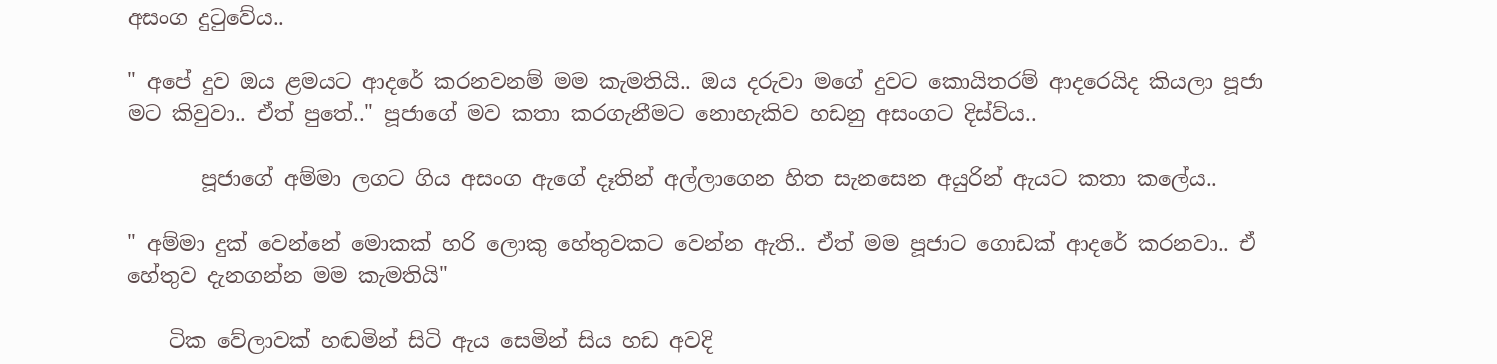අසංග දුටුවේය..

" අපේ දුව ඔය ළමයට ආදරේ කරනවනම් මම කැමතියි.. ඔය දරුවා මගේ දුවට කොයිතරම් ආදරෙයිද කියලා පූජා මට කිවුවා.. ඒත් පුතේ.." පූජාගේ මව කතා කරගැනීමට නොහැකිව හඩනු අසංගට දිස්ව්ය..

       පූජාගේ අම්මා ලගට ගිය අසංග ඇගේ දෑතින් අල්ලාගෙන හිත සැනසෙන අයුරින් ඇයට කතා කලේය..

" අම්මා දුක් වෙන්නේ මොකක් හරි ලොකු හේතුවකට වෙන්න ඇති.. ඒත් මම පූජාට ගොඩක් ආදරේ කරනවා.. ඒ හේතුව දැනගන්න මම කැමතියි"

    ටික වේලාවක් හඬමින් සිටි ඇය සෙමින් සිය හඩ අවදි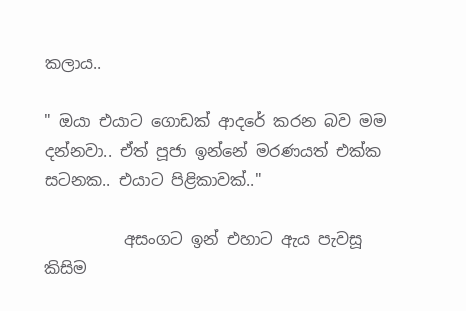කලාය..

" ඔයා එයාට ගොඩක් ආදරේ කරන බව මම දන්නවා.. ඒත් පූජා ඉන්නේ මරණයත් එක්ක සටනක.. එයාට පිළිකාවක්.."

          අසංගට ඉන් එහාට ඇය පැවසූ කිසිම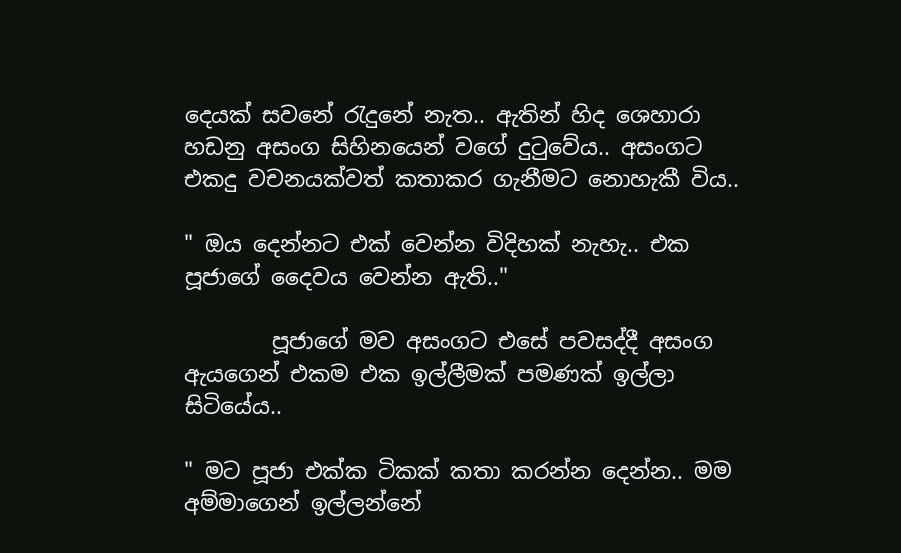දෙයක් සවනේ රැදුනේ නැත.. ඇතින් හිද ශෙහාරා හඩනු අසංග සිහිනයෙන් වගේ දුටුවේය.. අසංගට එකදු වචනයක්වත් කතාකර ගැනීමට නොහැකී විය..

" ඔය දෙන්නට එක් වෙන්න විදිහක් නැහැ.. එක පූජාගේ දෛවය වෙන්න ඇති.."

        පූජාගේ මව අසංගට එසේ පවසද්දී අසංග ඇයගෙන් එකම එක ඉල්ලීමක් පමණක් ඉල්ලා සිටියේය..

" මට පූජා එක්ක ටිකක් කතා කරන්න දෙන්න.. මම අම්මාගෙන් ඉල්ලන්නේ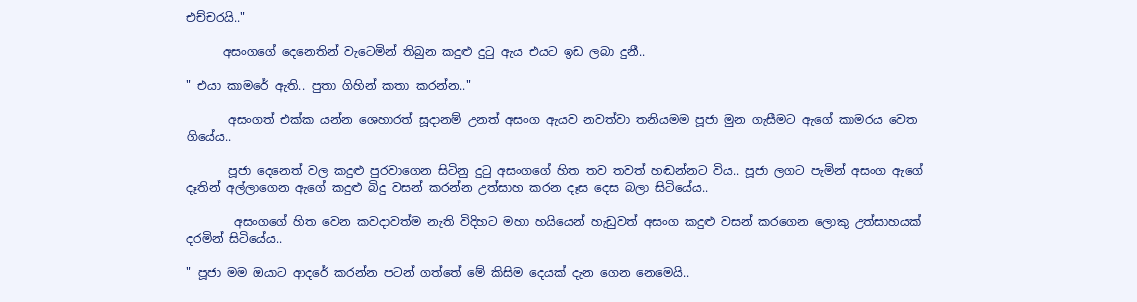එච්චරයි.."

      අසංගගේ දෙනෙතින් වැටෙමින් තිබුන කදුළු දුටු ඇය එයට ඉඩ ලබා දුනී..

" එයා කාමරේ ඇති.. පුතා ගිහින් කතා කරන්න.."

       අසංගත් එක්ක යන්න ශෙහාරත් සූදානම් උනත් අසංග ඇයව නවත්වා තනියමම පූජා මුන ගැසීමට ඇගේ කාමරය වෙත ගියේය..

       පූජා දෙනෙත් වල කදුළු පුරවාගෙන සිටිනු දුටු අසංගගේ හිත තව තවත් හඬන්නට විය.. පූජා ලගට පැමින් අසංග ඇගේ දෑතින් අල්ලාගෙන ඇගේ කදුළු බිදු වසන් කරන්න උත්සාහ කරන දෑස දෙස බලා සිටියේය..

        අසංගගේ හිත වෙන කවදාවත්ම නැති විදිහට මහා හයියෙන් හැඩුවත් අසංග කදුළු වසන් කරගෙන ලොකු උත්සාහයක් දරමින් සිටියේය..

" පූජා මම ඔයාට ආදරේ කරන්න පටන් ගත්තේ මේ කිසිම දෙයක් දැන ගෙන නෙමෙයි..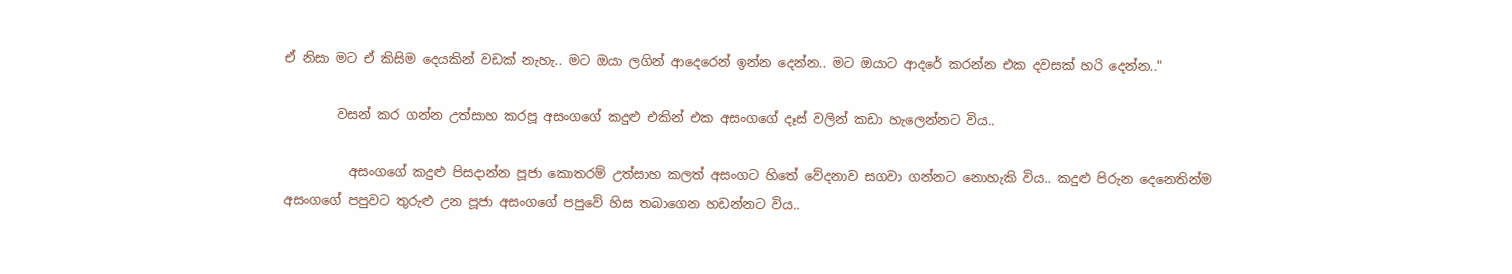ඒ නිසා මට ඒ කිසිම දෙයකින් වඩක් නැහැ.. මට ඔයා ලගින් ආදෙරෙන් ඉන්න දෙන්න.. මට ඔයාට ආදරේ කරන්න එක දවසක් හරි දෙන්න.."

        වසන් කර ගන්න උත්සාහ කරපූ අසංගගේ කදුළු එකින් එක අසංගගේ දෑස් වලින් කඩා හැලෙන්නට විය..

          අසංගගේ කදුළු පිසදාන්න පූජා කොතරම් උත්සාහ කලත් අසංගට හිතේ වේදනාව සගවා ගන්නට නොහැකි විය.. කදුළු පිරුන දෙනෙතින්ම අසංගගේ පපුවට තුරුළු උන පූජා අසංගගේ පපුවේ හිස තබාගෙන හඩන්නට විය..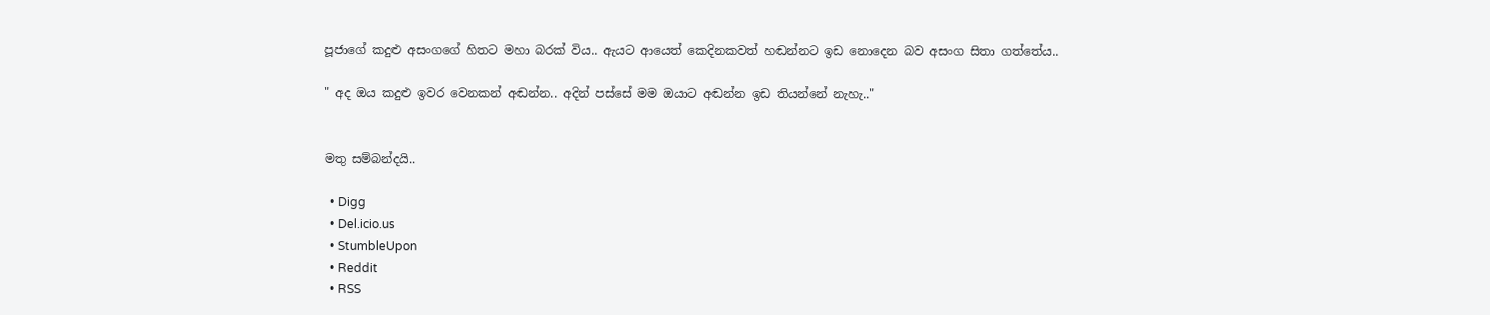පූජාගේ කදුළු අසංගගේ හිතට මහා බරක් විය.. ඇයට ආයෙත් කෙදිනකවත් හඬන්නට ඉඩ නොදෙන බව අසංග සිතා ගත්තේය..

" අද ඔය කදුළු ඉවර වෙනකන් අඬන්න.. අදින් පස්සේ මම ඔයාට අඬන්න ඉඩ තියන්නේ නැහැ.."


මතු සම්බන්දයි..

  • Digg
  • Del.icio.us
  • StumbleUpon
  • Reddit
  • RSS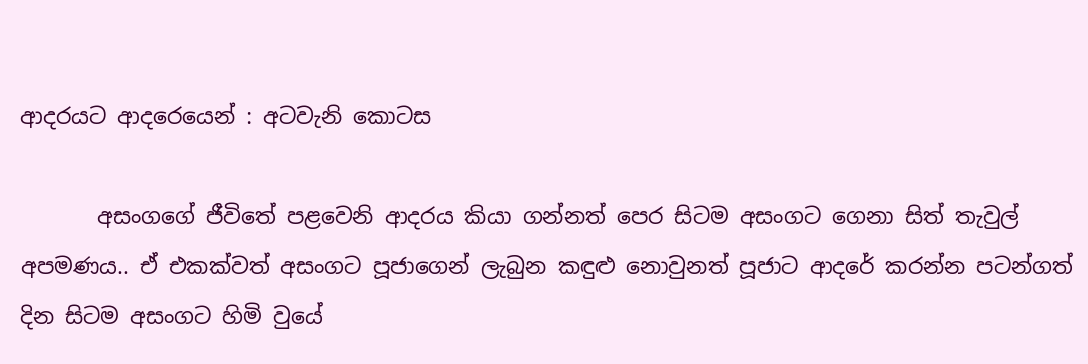ආදරයට ආදරෙයෙන් : අටවැනි කොටස

       අසංගගේ ජීවිතේ පළවෙනි ආදරය කියා ගන්නත් පෙර සිටම අසංගට ගෙනා සිත් තැවුල් අපමණය.. ඒ එකක්වත් අසංගට පූජාගෙන් ලැබුන කඳුළු නොවුනත් පූජාට ආදරේ කරන්න පටන්ගත් දින සිටම අසංගට හිමි වුයේ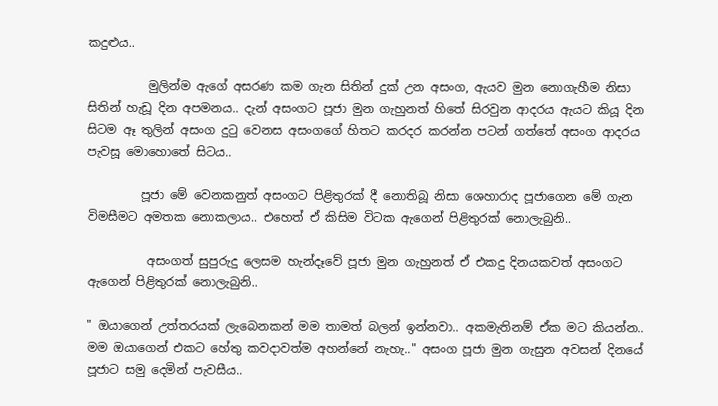කදුළුය..

          මුලින්ම ඇගේ අසරණ කම ගැන සිතින් දුක් උන අසංග, ඇයව මුන නොගැහීම නිසා සිතින් හැඩූ දින අපමනය.. දැන් අසංගට පූජා මුන ගැහුනත් හිතේ සිරවුන ආදරය ඇයට කියූ දින සිටම ඈ තුලින් අසංග දුටු වෙනස අසංගගේ හිතට කරදර කරන්න පටන් ගත්තේ අසංග ආදරය පැවසූ මොහොතේ සිටය..

         පූජා මේ වෙනකනුත් අසංගට පිළිතුරක් දී නොතිබූ නිසා ශෙහාරාද පූජාගෙන මේ ගැන විමසීමට අමතක නොකලාය.. එහෙත් ඒ කිසිම විටක ඇගෙන් පිළිතුරක් නොලැබුනි..

          අසංගත් සුපුරුදු ලෙසම හැන්දෑවේ පූජා මුන ගැහුනත් ඒ එකදු දිනයකවත් අසංගට ඇගෙන් පිළිතුරක් නොලැබුනි..

" ඔයාගෙන් උත්තරයක් ලැබෙනකන් මම තාමත් බලන් ඉන්නවා.. අකමැතිනම් ඒක මට කියන්න.. මම ඔයාගෙන් එකට හේතු කවදාවත්ම අහන්නේ නැහැ.." අසංග පූජා මුන ගැසුන අවසන් දිනයේ පූජාට සමු දෙමින් පැවසීය..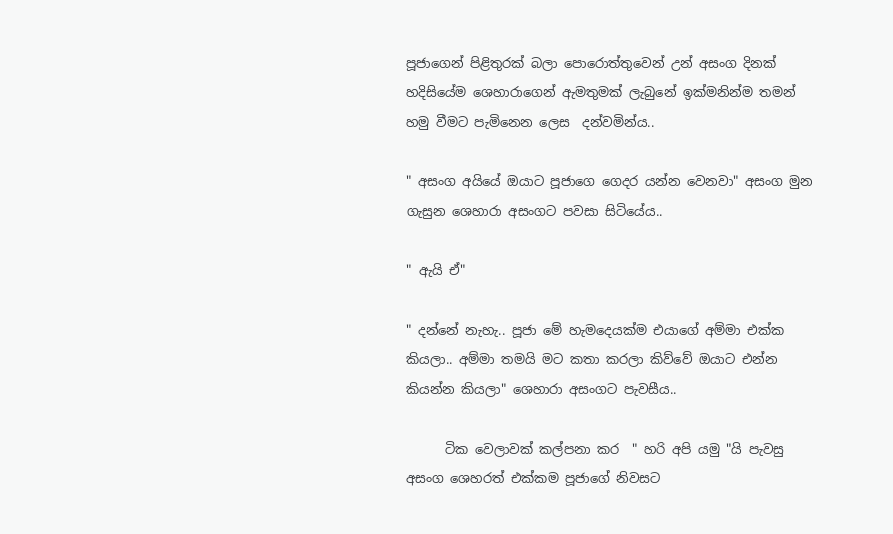පූජාගෙන් පිළිතුරක් බලා පොරොත්තුවෙන් උන් අසංග දිනක් හදිසියේම ශෙහාරාගෙන් ඇමතුමක් ලැබුනේ ඉක්මනින්ම තමන් හමු වීමට පැමිනෙන ලෙස  දන්වමින්ය..

" අසංග අයියේ ඔයාට පූජාගෙ ගෙදර යන්න වෙනවා" අසංග මුන ගැසුන ශෙහාරා අසංගට පවසා සිටියේය..

" ඇයි ඒ"

" දන්නේ නැහැ.. පූජා මේ හැමදෙයක්ම එයාගේ අම්මා එක්ක කියලා.. අම්මා තමයි මට කතා කරලා කිව්වේ ඔයාට එන්න කියන්න කියලා" ශෙහාරා අසංගට පැවසීය..

      ටික වෙලාවක් කල්පනා කර  " හරි අපි යමු "යි පැවසු  අසංග ශෙහරත් එක්කම පූජාගේ නිවසට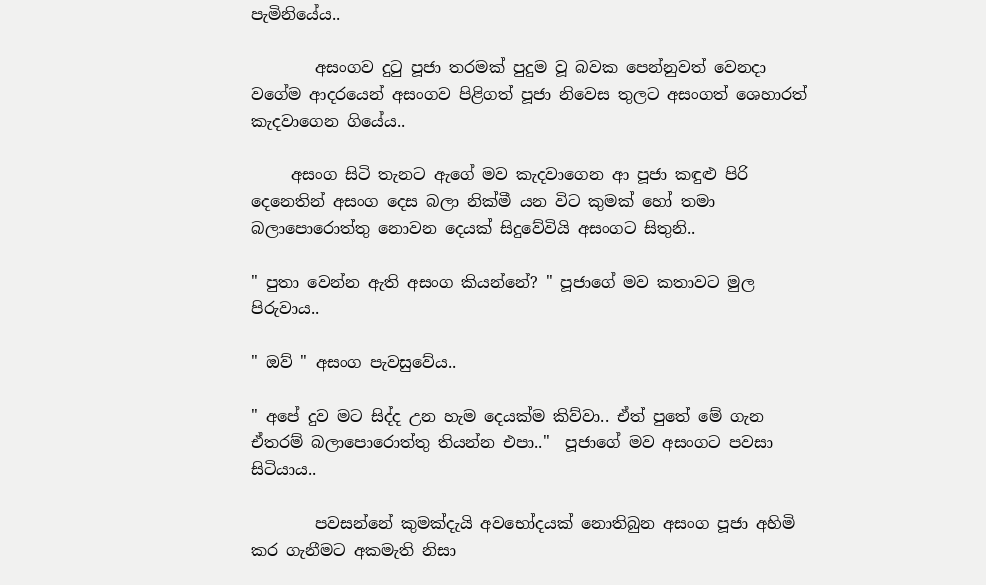පැමිනියේය..

        අසංගව දුටු පූජා තරමක් පුදුම වූ බවක පෙන්නුවත් වෙනදා වගේම ආදරයෙන් අසංගව පිළිගත් පූජා නිවෙස තුලට අසංගත් ශෙහාරත් කැදවාගෙන ගියේය..

     අසංග සිටි තැනට ඇගේ මව කැදවාගෙන ආ පූජා කඳුළු පිරි දෙනෙතින් අසංග දෙස බලා නික්මී යන විට කුමක් හෝ තමා බලාපොරොත්තු නොවන දෙයක් සිදුවේවියි අසංගට සිතුනි..

" පුතා වෙන්න ඇති අසංග කියන්නේ? " පූජාගේ මව කතාවට මුල පිරුවාය..

" ඔව් " අසංග පැවසුවේය..

" අපේ දුව මට සිද්ද උන හැම දෙයක්ම කිව්වා.. ඒත් පුතේ මේ ගැන ඒතරම් බලාපොරොත්තු තියන්න එපා.."  පූජාගේ මව අසංගට පවසා සිටියාය..

        පවසන්නේ කුමක්දැයි අවභෝදයක් නොතිබුන අසංග පූජා අහිමි කර ගැනීමට අකමැති නිසා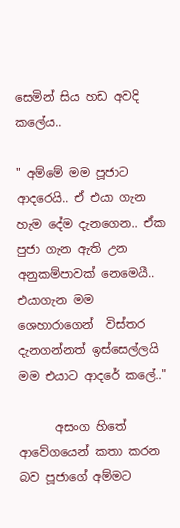සෙමින් සිය හඩ අවදි කලේය..

" අම්මේ මම පූජාට ආදරෙයි.. ඒ එයා ගැන හැම දේම දැනගෙන.. ඒක පුජා ගැන ඇති උන අනුකම්පාවක් නෙමෙයී.. එයාගැන මම ශෙහාරාගෙන්  විස්තර දැනගන්නත් ඉස්සෙල්ලයි මම එයාට ආදරේ කලේ.."

      අසංග හිතේ ආවේගයෙන් කතා කරන බව පූජාගේ අම්මට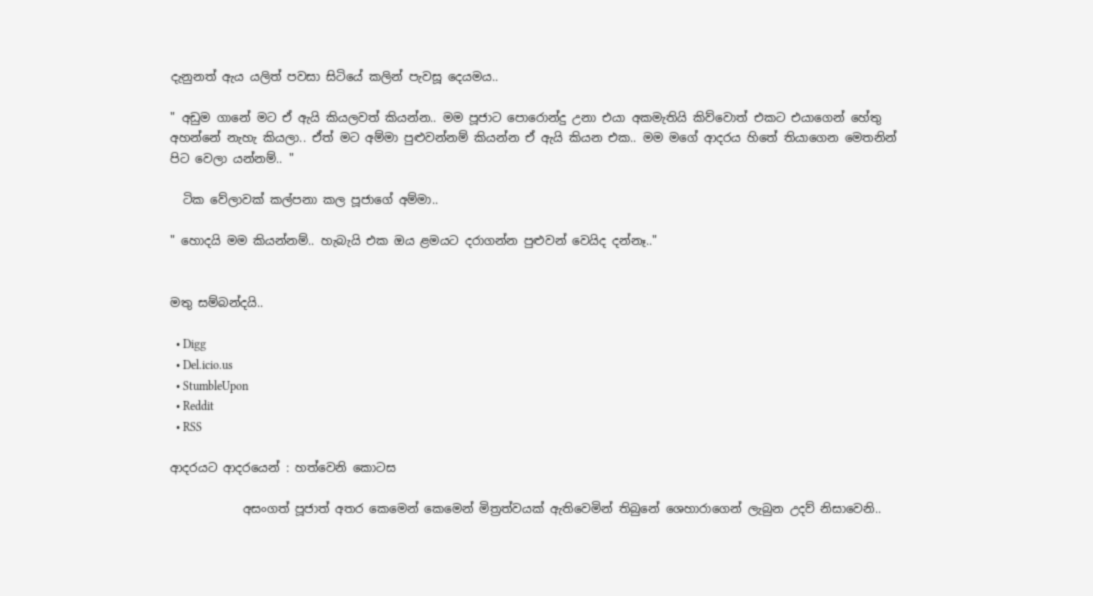දැනුනත් ඇය යලිත් පවසා සිටියේ කලින් පැවසූ දෙයමය..

" අඩුම ගානේ මට ඒ ඇයි කියලවත් කියන්න.. මම පූජාට පොරොන්දු උනා එයා අකමැතියි කිව්වොත් එකට එයාගෙන් හේතු අහන්නේ නැහැ කියලා.. ඒත් මට අම්මා පුළුවන්නම් කියන්න ඒ ඇයි කියන එක.. මම මගේ ආදරය හිතේ තියාගෙන මෙතනින් පිට වෙලා යන්නම්.. "

  ටික වේලාවක් කල්පනා කල පූජාගේ අම්මා..

" හොදයි මම කියන්නම්.. හැබැයි එක ඔය ළමයට දරාගන්න පුළුවන් වෙයිද දන්නෑ.."


මතු සම්බන්දයි..

  • Digg
  • Del.icio.us
  • StumbleUpon
  • Reddit
  • RSS

ආදරයට ආදරයෙන් : හත්වෙනි කොටස

            අසංගත් පූජාත් අතර කෙමෙන් කෙමෙන් මිත්‍රත්වයක් ඇතිවෙමින් තිබුනේ ශෙහාරාගෙන් ලැබුන උදව් නිසාවෙනි..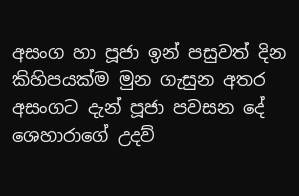අසංග හා පූජා ඉන් පසුවත් දින කිහිපයක්ම මුන ගැසුන අතර අසංගට දැන් පූජා පවසන දේ ශෙහාරාගේ උදව්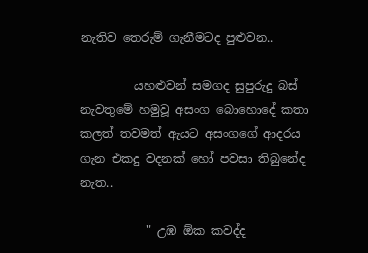නැතිව තෙරුම් ගැනීමටද පුළුවන..

         යහළුවන් සමගද සුපුරුදු බස් නැවතුමේ හමුවූ අසංග බොහොදේ කතා කලත් තවමත් ඇයට අසංගගේ ආදරය ගැන එකදු වදනක් හෝ පවසා තිබුනේද නැත..

           " උඹ ඕක කවද්ද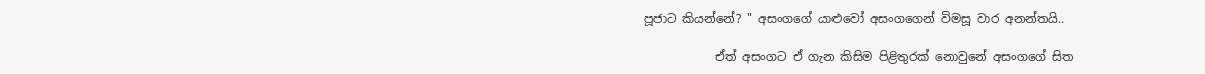පූජාට කියන්නේ? " අසංගගේ යාළුවෝ අසංගගෙන් විමසූ වාර අනන්තයි..

            ඒත් අසංගට ඒ ගැන කිසිම පිළිතුරක් නොවුනේ අසංගගේ සිත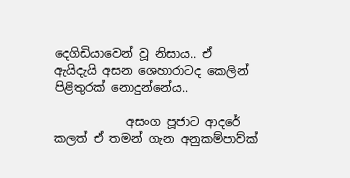දෙගිඩියාවෙන් වූ නිසාය.. ඒ ඇයිදැයි අසන ශෙහාරාටද කෙලින් පිළිතුරක් නොදුන්නේය..

            අසංග පූජාට ආදරේ කලත් ඒ තමන් ගැන අනුකම්පාව්ක්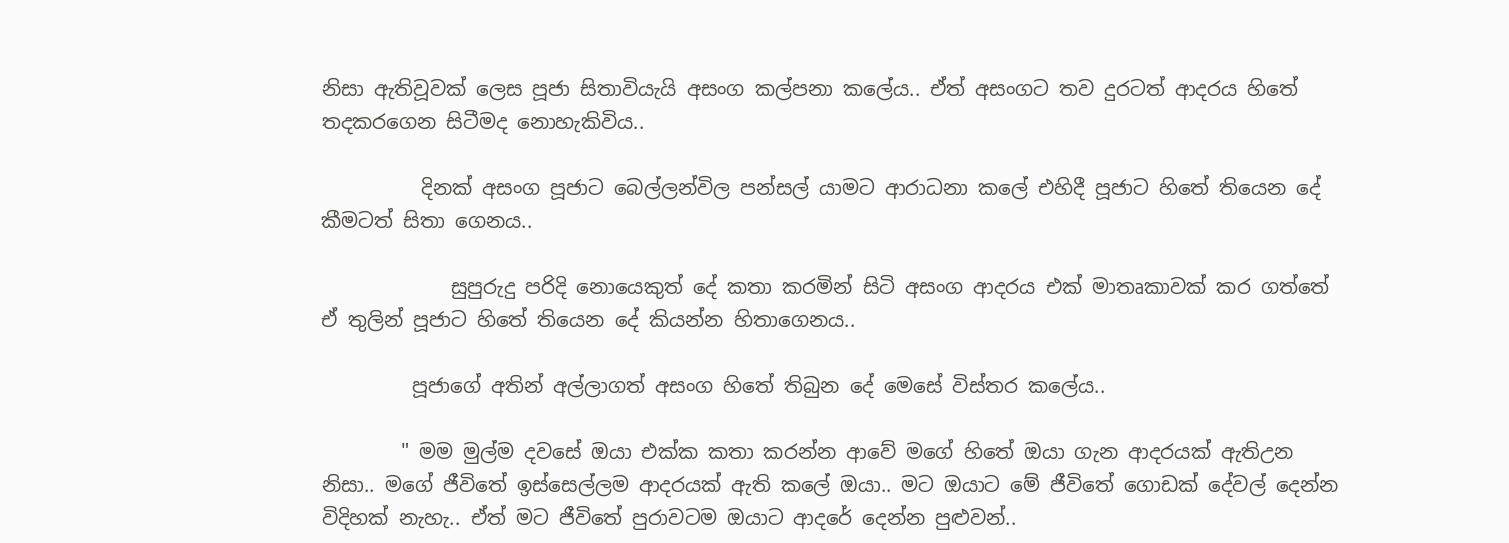නිසා ඇතිවූවක් ලෙස පූජා සිතාවියැයි අසංග කල්පනා කලේය.. ඒත් අසංගට තව දුරටත් ආදරය හිතේ තදකරගෙන සිටීමද නොහැකිවිය..

          දිනක් අසංග පූජාට බෙල්ලන්විල පන්සල් යාමට ආරාධනා කලේ එහිදී පූජාට හිතේ තියෙන දේ කීමටත් සිතා ගෙනය..

             සුපුරුදු පරිදි නොයෙකුත් දේ කතා කරමින් සිටි අසංග ආදරය එක් මාතෘකාවක් කර ගත්තේ ඒ තුලින් පූජාට හිතේ තියෙන දේ කියන්න හිතාගෙනය..

         පූජාගේ අතින් අල්ලාගත් අසංග හිතේ තිබුන දේ මෙසේ විස්තර කලේය..

        " මම මුල්ම දවසේ ඔයා එක්ක කතා කරන්න ආවේ මගේ හිතේ ඔයා ගැන ආදරයක් ඇතිඋන නිසා.. මගේ ජීවිතේ ඉස්සෙල්ලම ආදරයක් ඇති කලේ ඔයා.. මට ඔයාට මේ ජීවිතේ ගොඩක් දේවල් දෙන්න විදිහක් නැහැ.. ඒත් මට ජීවිතේ පුරාවටම ඔයාට ආදරේ දෙන්න පුළුවන්..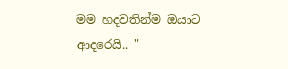මම හදවතින්ම ඔයාට ආදරෙයි.. "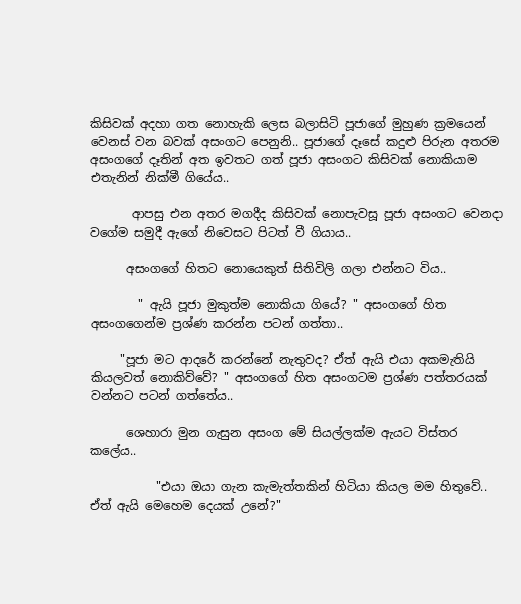කිසිවක් අදහා ගත නොහැකි ලෙස බලාසිටි පූජාගේ මුහුණ ක්‍රමයෙන් වෙනස් වන බවක් අසංගට පෙනුනි.. පූජාගේ දෑසේ කදුළු පිරුන අතරම අසංගගේ දෑතින් අත ඉවතට ගත් පූජා අසංගට කිසිවක් නොකියාම එතැනින් නික්මී ගියේය..

       ආපසු එන අතර මගදීද කිසිවක් නොපැවසූ පූජා අසංගට වෙනදා වගේම සමුදී ඇගේ නිවෙසට පිටත් වී ගියාය..

      අසංගගේ හිතට නොයෙකුත් සිතිවිලි ගලා එන්නට විය..

        " ඇයි පූජා මුකුත්ම නොකියා ගියේ? " අසංගගේ හිත අසංගගෙන්ම ප්‍රශ්ණ කරන්න පටන් ගත්තා..

     "පූජා මට ආදරේ කරන්නේ නැතුවද? ඒත් ඇයි එයා අකමැතියි කියලවත් නොකිව්වේ? " අසංගගේ හිත අසංගටම ප්‍රශ්ණ පත්තරයක් වන්නට පටන් ගත්තේය..

      ශෙහාරා මුන ගැසුන අසංග මේ සියල්ලක්ම ඇයට විස්තර කලේය..

           "එයා ඔයා ගැන කැමැත්තකින් හිටියා කියල මම හිතුවේ.. ඒත් ඇයි මෙහෙම දෙයක් උනේ?"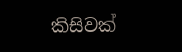කිසිවක්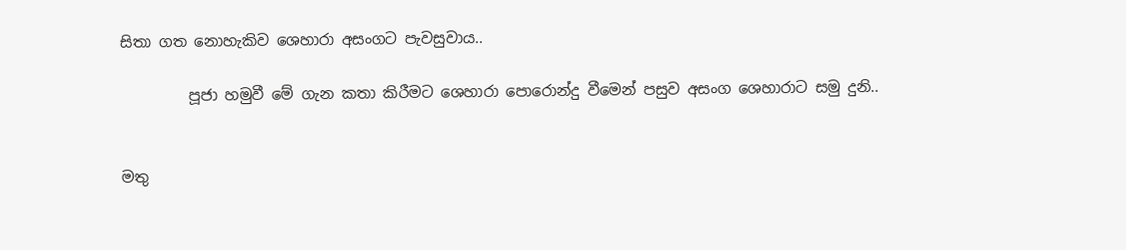සිතා ගත නොහැකිව ශෙහාරා අසංගට පැවසුවාය..

         පූජා හමුවී මේ ගැන කතා කිරීමට ශෙහාරා පොරොන්දු වීමෙන් පසුව අසංග ශෙහාරාට සමු දුනි..


මතු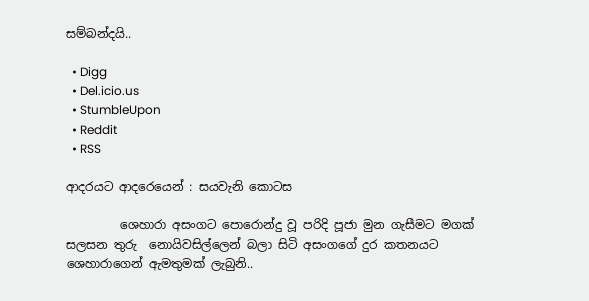සම්බන්දයි..

  • Digg
  • Del.icio.us
  • StumbleUpon
  • Reddit
  • RSS

ආදරයට ආදරෙයෙන් : සයවැනි කොටස

         ශෙහාරා අසංගට පොරොන්දු වූ පරිදි පූජා මුන ගැසීමට මගක් සලසන තුරු  නොයිවසිල්ලෙන් බලා සිටි අසංගගේ දුර කතනයට ශෙහාරාගෙන් ඇමතුමක් ලැබුනි..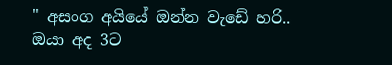" අසංග අයියේ ඔන්න වැඩේ හරි.. ඔයා අද 3ට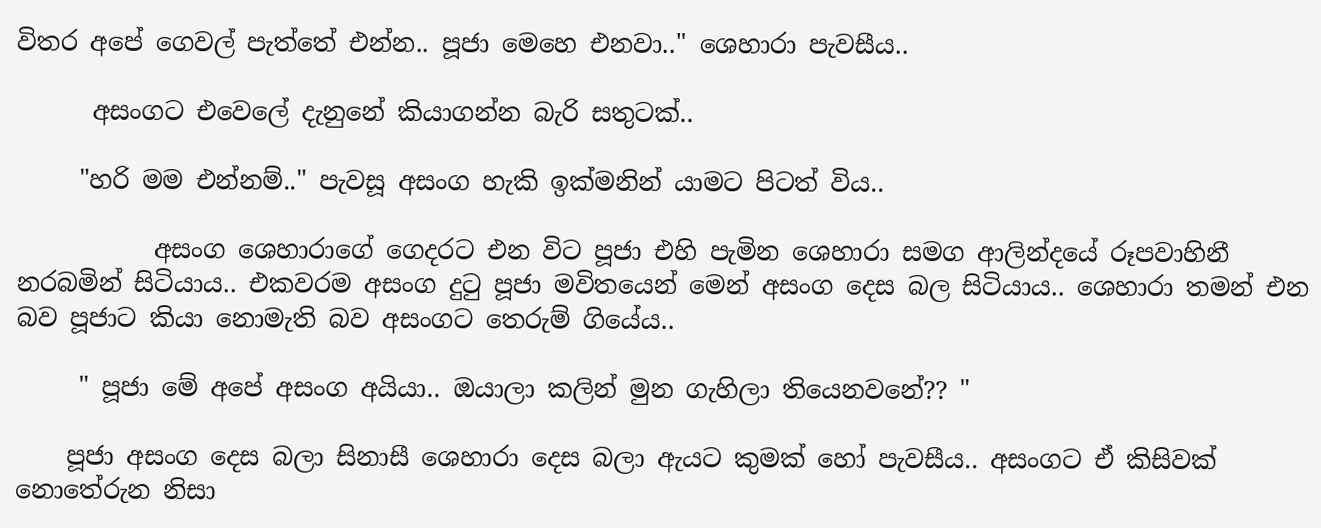විතර අපේ ගෙවල් පැත්තේ එන්න.. පූජා මෙහෙ එනවා.." ශෙහාරා පැවසීය..

      අසංගට එවෙලේ දැනුනේ කියාගන්න බැරි සතුටක්..

     "හරි මම එන්නම්.." පැවසූ අසංග හැකි ඉක්මනින් යාමට පිටත් විය..

           අසංග ශෙහාරාගේ ගෙදරට එන විට පූජා එහි පැමින ශෙහාරා සමග ආලින්දයේ රූපවාහිනී නරබමින් සිටියාය.. එකවරම අසංග දුටු පූජා මවිතයෙන් මෙන් අසංග දෙස බල සිටියාය.. ශෙහාරා තමන් එන බව පූජාට කියා නොමැති බව අසංගට තෙරුම් ගියේය..

     " පූජා මේ අපේ අසංග අයියා.. ඔයාලා කලින් මුන ගැහිලා තියෙනවනේ?? "

    පූජා අසංග දෙස බලා සිනාසී ශෙහාරා දෙස බලා ඇයට කුමක් හෝ පැවසීය.. අසංගට ඒ කිසිවක් නොතේරුන නිසා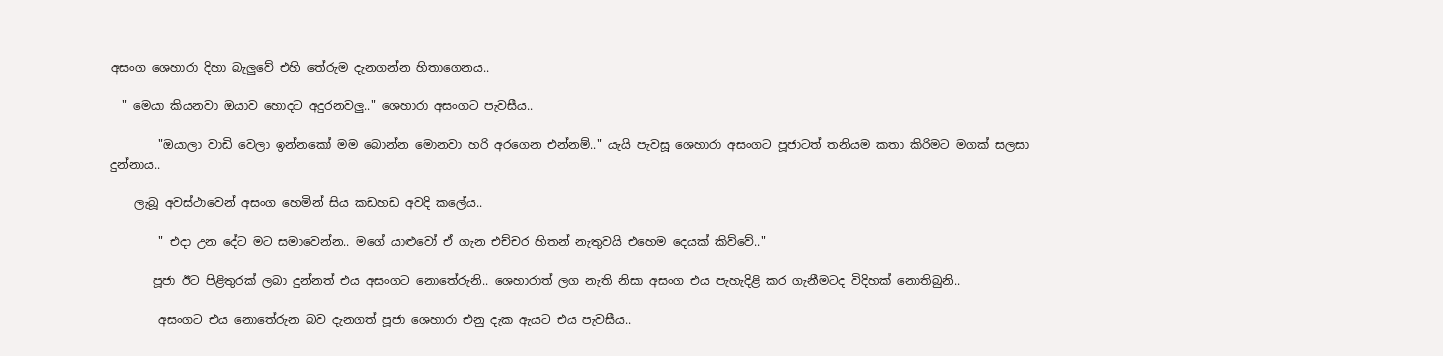අසංග ශෙහාරා දිහා බැලුවේ එහි තේරුම දැනගන්න හිතාගෙනය..

  " මෙයා කියනවා ඔයාව හොදට අදුරනවලු.." ශෙහාරා අසංගට පැවසීය..

        "ඔයාලා වාඩි වෙලා ඉන්නකෝ මම බොන්න මොනවා හරි අරගෙන එන්නම්.." යැයි පැවසූ ශෙහාරා අසංගට පූජාටත් තනියම කතා කිරිමට මගක් සලසා දුන්නාය..

    ලැබූ අවස්ථාවෙන් අසංග හෙමින් සිය කඩහඩ අවදි කලේය..

        " එදා උන දේට මට සමාවෙන්න.. මගේ යාළුවෝ ඒ ගැන එච්චර හිතන් නැතුවයි එහෙම දෙයක් කිව්වේ.."

       පූජා ඊට පිළිතුරක් ලබා දුන්නත් එය අසංගට නොතේරුනි.. ශෙහාරාත් ලග නැති නිසා අසංග එය පැහැදිළි කර ගැනීමටද විදිහක් නොතිබුනි..

        අසංගට එය නොතේරුන බව දැනගත් පූජා ශෙහාරා එනු දැක ඇයට එය පැවසීය..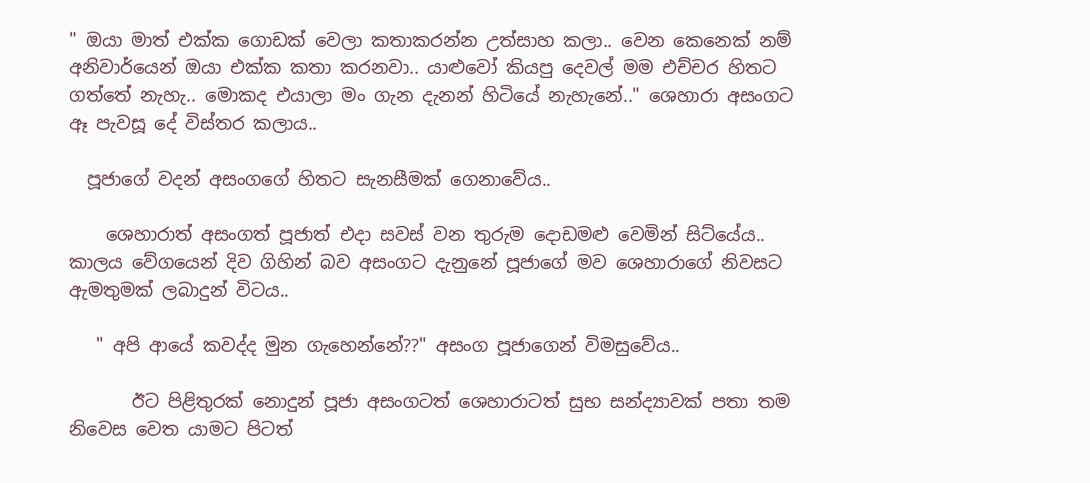" ඔයා මාත් එක්ක ගොඩක් වෙලා කතාකරන්න උත්සාහ කලා.. වෙන කෙනෙක් නම් අනිවාර්යෙන් ඔයා එක්ක කතා කරනවා.. යාළුවෝ කියපු දෙවල් මම එච්චර හිතට ගත්තේ නැහැ.. මොකද එයාලා මං ගැන දැනන් හිටියේ නැහැනේ.." ශෙහාරා අසංගට ඈ පැවසූ දේ විස්තර කලාය..

  පූජාගේ වදන් අසංගගේ හිතට සැනසීමක් ගෙනාවේය..

    ශෙහාරාත් අසංගත් පූජාත් එදා සවස් වන තුරුම දොඩමළු වෙමින් සිට්යේය.. කාලය වේගයෙන් දිව ගිහින් බව අසංගට දැනුනේ පූජාගේ මව ශෙහාරාගේ නිවසට ඇමතුමක් ලබාදුන් විටය..

   " අපි ආයේ කවද්ද මුන ගැහෙන්නේ??" අසංග පූජාගෙන් විමසුවේය..

       ඊට පිළිතුරක් නොදුන් පූජා අසංගටත් ශෙහාරාටත් සුභ සන්ද්‍යාවක් පතා තම නිවෙස වෙත යාමට පිටත්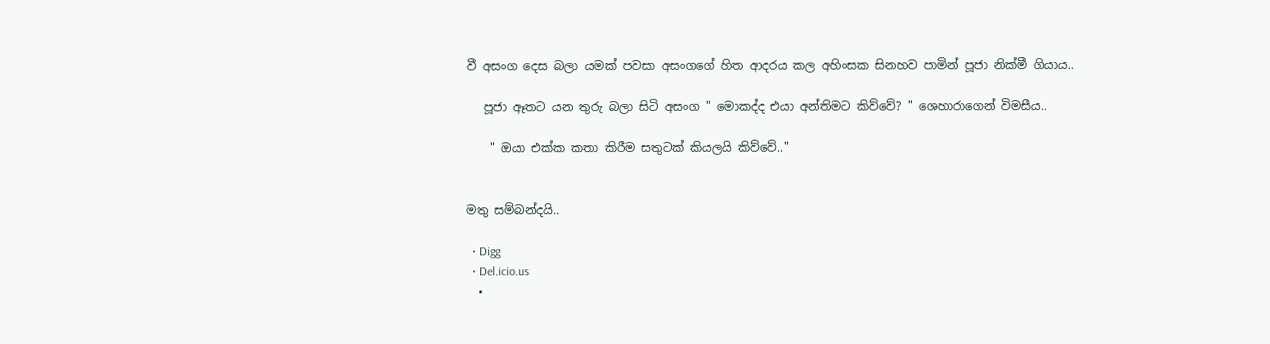වී අසංග දෙස බලා යමක් පවසා අසංගගේ හිත ආදරය කල අහිංසක සිනහව පාමින් පූජා නික්මී ගියාය..

   පූජා ඈතට යන තුරු බලා සිටි අසංග " මොකද්ද එයා අන්තිමට කිව්වේ? " ශෙහාරාගෙන් විමසීය..

    " ඔයා එක්ක කතා කිරීම සතුටක් කියලයි කිව්වේ.."


මතු සම්බන්දයි..

  • Digg
  • Del.icio.us
  •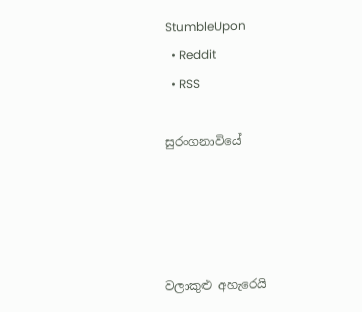StumbleUpon
  • Reddit
  • RSS

සුරංගනාවියේ




වලාකුළු අහැරෙයි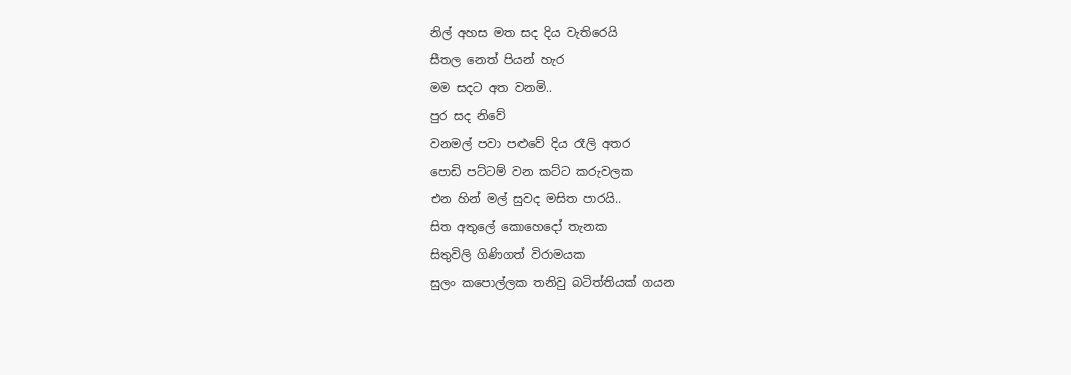නිල් අහස මත සද දිය වැතිරෙයි
සීතල නෙත් පියන් හැර
මම සදට අත වනමි..
පුර සද නිවේ
වනමල් පවා පළුවේ දිය රෑලි අතර
පොඩි පට්ටම් වන කට්ට කරුවලක
එන හින් මල් සුවද මසිත පාරයි..
සිත අතුලේ කොහෙදෝ තැනක
සිතුවිලි ගිණිගත් විරාමයක
සුලං කපොල්ලක තනිවු බටිත්තියක් ගයන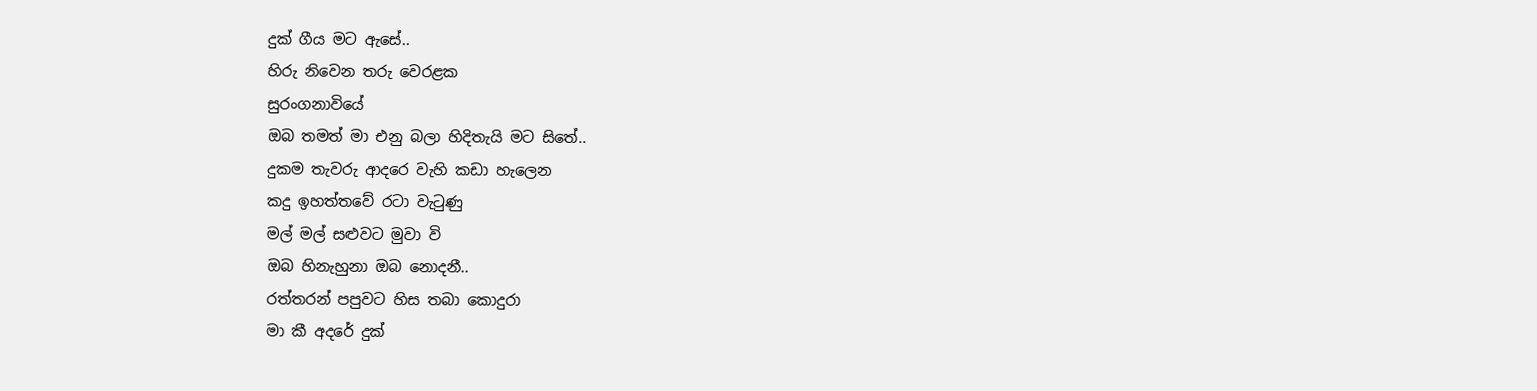දුක් ගීය මට ඇසේ..
හිරු නිවෙන තරු වෙරළක
සුරංගනාවියේ
ඔබ තමත් මා එනු බලා හිදිතැයි මට සිතේ..
දුකම තැවරු ආදරෙ වැහි කඩා හැලෙන
කදු ඉහත්තවේ රටා වැටුණු
මල් මල් සළුවට මුවා වි
ඔබ හිනැහුනා ඔබ නොදනී..
රත්තරන් පපුවට හිස තබා කොදුරා
මා කී අදරේ දුක්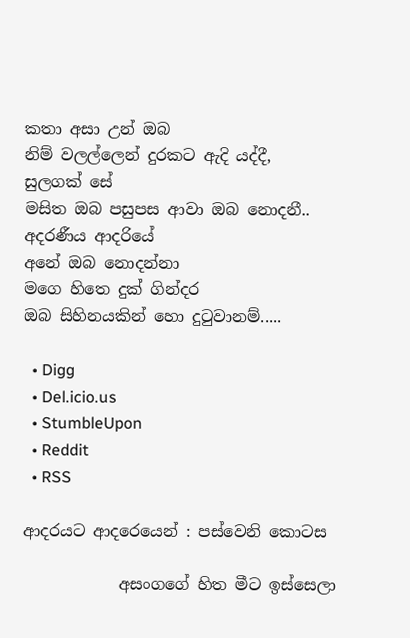කතා අසා උන් ඔබ
නිම් වලල්ලෙන් දුරකට ඇදි යද්දී,
සුලගක් සේ
මසිත ඔබ පසුපස ආවා ඔබ නොදනී..
අදරණීය ආදරියේ
අනේ ඔබ නොදන්නා
මගෙ හිතෙ දුක් ගින්දර
ඔබ සිහිනයකින් හො දුටුවානම්.....

  • Digg
  • Del.icio.us
  • StumbleUpon
  • Reddit
  • RSS

ආදරයට ආදරෙයෙන් : පස්වෙනි කොටස

            අසංගගේ හිත මීට ඉස්සෙලා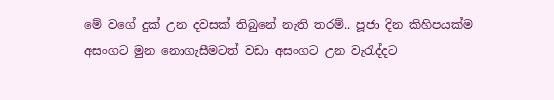මේ වගේ දුක් උන දවසක් තිබුනේ නැති තරම්.. පූජා දින කිහිපයක්ම අසංගට මුන නොගැසීමටත් වඩා අසංගට උන වැරැද්දට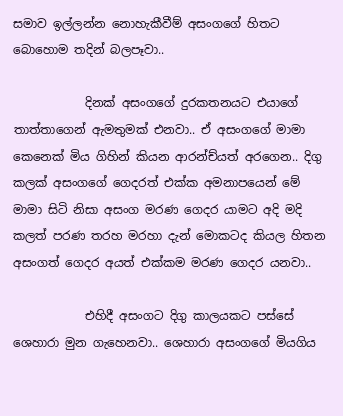සමාව ඉල්ලන්න නොහැකීවීම් අසංගගේ හිතට බොහොම තදින් බලපෑවා..

            දිනක් අසංගගේ දුරකතනයට එයාගේ තාත්තාගෙන් ඇමතුමක් එනවා.. ඒ අසංගගේ මාමා කෙනෙක් මිය ගිහින් කියන ආරන්ච්යත් අරගෙන.. දිගු කලක් අසංගගේ ගෙදරත් එක්ක අමනාපයෙන් මේ මාමා සිටි නිසා අසංග මරණ ගෙදර යාමට අදි මදි කලත් පරණ තරහ මරහා දැන් මොකටද කියල හිතන අසංගත් ගෙදර අයත් එක්කම මරණ ගෙදර යනවා..

            එහිදී අසංගට දිගු කාලයකට පස්සේ ශෙහාරා මුන ගැහෙනවා.. ශෙහාරා අසංගගේ මියගිය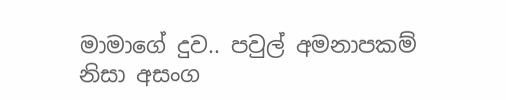මාමාගේ දුව.. පවුල් අමනාපකම් නිසා අසංග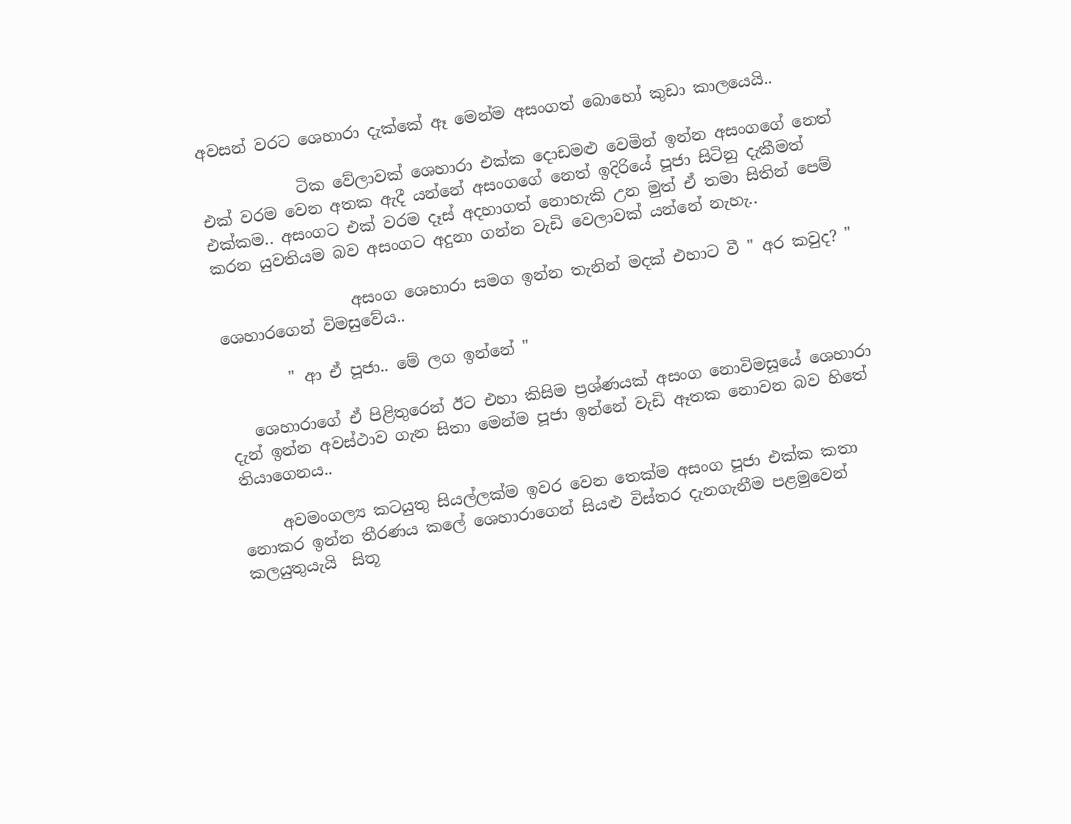අවසන් වරට ශෙහාරා දැක්කේ ඈ මෙන්ම අසංගත් බොහෝ කුඩා කාලයෙයි..

            ටික වේලාවක් ශෙහාරා එක්ක දොඩමළු වෙමින් ඉන්න අසංගගේ නෙත් එක් වරම වෙන අතක ඇදී යන්නේ අසංගගේ නෙත් ඉදිරියේ පූජා සිටිනු දැකීමත් එක්කම.. අසංගට එක් වරම දෑස් අදහාගත් නොහැකි උන මුත් ඒ තමා සිතින් පෙම් කරන යුවතියම බව අසංගට අදුනා ගන්න වැඩි වෙලාවක් යන්නේ නැහැ..

                 අසංග ශෙහාරා සමග ඉන්න තැනින් මදක් එහාට වී " අර කවුද? " ශෙහාරගෙන් විමසුවේය..

        " ආ ඒ පූජා.. මේ ලග ඉන්නේ "

   ශෙහාරාගේ ඒ පිළිතුරෙන් ඊට එහා කිසිම ප්‍රශ්ණයක් අසංග නොවිමසූයේ ශෙහාරා දැන් ඉන්න අවස්ථාව ගැන සිතා මෙන්ම පූජා ඉන්නේ වැඩි ඈතක නොවන බව හිතේ තියාගෙනය..

     අවමංගල්‍ය කටයුතු සියල්ලක්ම ඉවර වෙන තෙක්ම අසංග පූජා එක්ක කතා නොකර ඉන්න තීරණය කලේ ශෙහාරාගෙන් සියළු විස්තර දැනගැනීම පළමුවෙන් කලයුතුයැයි  සිතූ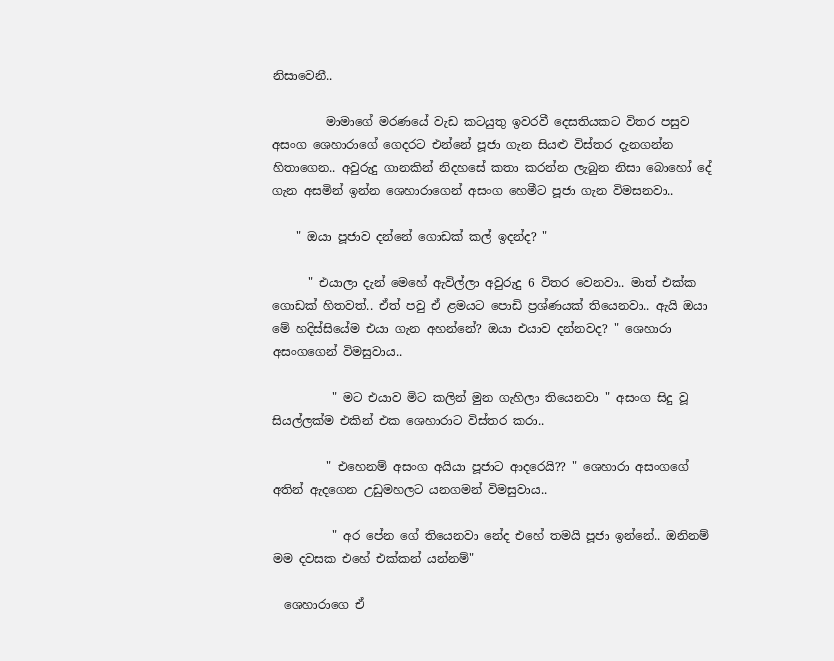නිසාවෙනී..

         මාමාගේ මරණයේ වැඩ කටයුතු ඉවරවී දෙසතියකට විතර පසුව අසංග ශෙහාරාගේ ගෙදරට එන්නේ පූජා ගැන සියළු විස්තර දැනගන්න හිතාගෙන.. අවුරුදු ගානකින් නිදහසේ කතා කරන්න ලැබුන නිසා බොහෝ දේ ගැන අසමින් ඉන්න ශෙහාරාගෙන් අසංග හෙමීට පූජා ගැන විමසනවා..

    " ඔයා පූජාව දන්නේ ගොඩක් කල් ඉදන්ද? "

      " එයාලා දැන් මෙහේ ඇවිල්ලා අවුරුදු 6 විතර වෙනවා.. මාත් එක්ක ගොඩක් හිතවත්.. ඒත් පවු ඒ ළමයට පොඩි ප්‍රශ්ණයක් තියෙනවා.. ඇයි ඔයා මේ හදිස්සියේම එයා ගැන අහන්නේ? ඔයා එයාව දන්නවද? " ශෙහාරා අසංගගෙන් විමසුවාය..

          " මට එයාව මිට කලින් මුන ගැහිලා තියෙනවා " අසංග සිදු වූ සියල්ලක්ම එකින් එක ශෙහාරාට විස්තර කරා..

         " එහෙනම් අසංග අයියා පූජාට ආදරෙයි?? " ශෙහාරා අසංගගේ අතින් ඇදගෙන උඩුමහලට යනගමන් විමසුවාය..

          " අර පේන ගේ තියෙනවා නේද එහේ තමයි පූජා ඉන්නේ.. ඔනිනම් මම දවසක එහේ එක්කන් යන්නම්"

  ශෙහාරාගෙ ඒ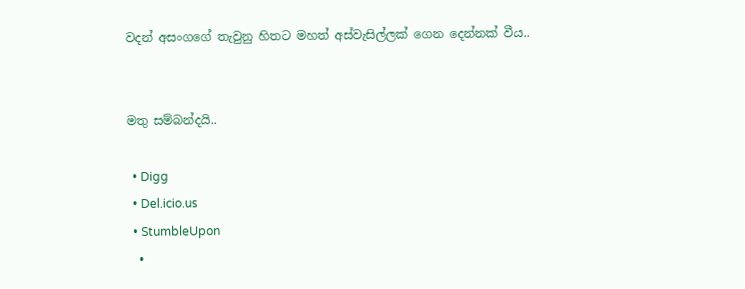වදන් අසංගගේ තැවුනු හිතට මහත් අස්වැසිල්ලක් ගෙන දෙන්නක් වීය..


මතු සම්බන්දයි..

  • Digg
  • Del.icio.us
  • StumbleUpon
  •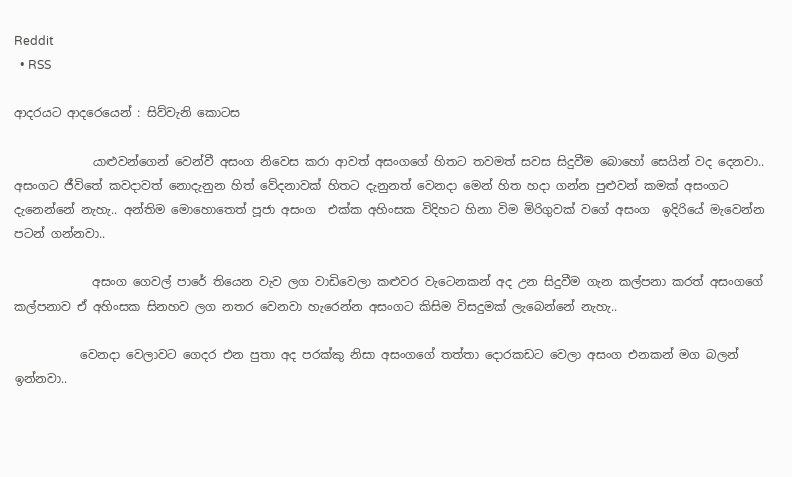Reddit
  • RSS

ආදරයට ආදරෙයෙන් : සිව්වැනි කොටස

             යාළුවන්ගෙන් වෙන්වී අසංග නිවෙස කරා ආවත් අසංගගේ හිතට තවමත් සවස සිදුවීම බොහෝ සෙයින් වද දෙනවා.. අසංගට ජීවිතේ කවදාවත් නොදැනුන හිත් වේදනාවක් හිතට දැනුනත් වෙනදා මෙන් හිත හදා ගන්න පුළුවන් කමක් අසංගට දැනෙන්නේ නැහැ.. අන්තිම මොහොතෙත් පූජා අසංග  එක්ක අහිංසක විදිහට හිනා විම මිරිගුවක් වගේ අසංග  ඉදිරියේ මැවෙන්න පටන් ගන්නවා..

             අසංග ගෙවල් පාරේ තියෙන වැව ලග වාඩිවෙලා කළුවර වැටෙනකන් අද උන සිදුවීම ගැන කල්පනා කරත් අසංගගේ කල්පනාව ඒ අහිංසක සිනහව ලග නතර වෙනවා හැරෙන්න අසංගට කිසිම විසදුමක් ලැබෙන්නේ නැහැ..

           වෙනදා වෙලාවට ගෙදර එන පුතා අද පරක්කු නිසා අසංගගේ තත්තා දොරකඩට වෙලා අසංග එනකන් මග බලන් ඉන්නවා..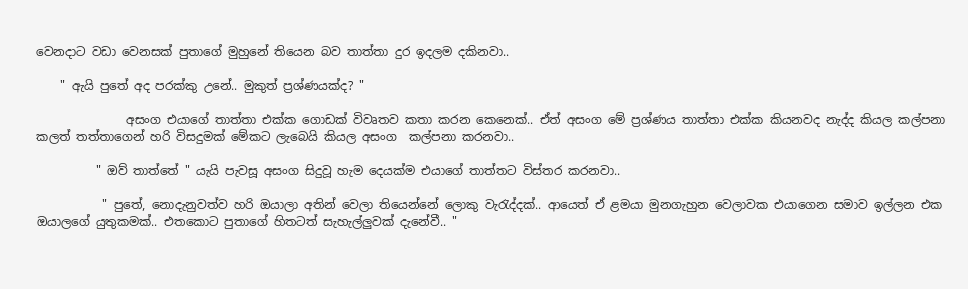වෙනදාට වඩා වෙනසක් පුතාගේ මුහුනේ තියෙන බව තාත්තා දුර ඉදලම දකිනවා..

    " ඇයි පුතේ අද පරක්කු උනේ.. මුකුත් ප්‍රශ්ණයක්ද? "

               අසංග එයාගේ තාත්තා එක්ක ගොඩක් විවෘතව කතා කරන කෙනෙක්.. ඒත් අසංග මේ ප්‍රශ්ණය තාත්තා එක්ක කියනවද නැද්ද කියල කල්පනා කලත් තත්තාගෙන් හරි විසදුමක් මේකට ලැබෙයි කියල අසංග  කල්පනා කරනවා..

          " ඔව් තාත්තේ " යැයි පැවසූ අසංග සිදුවූ හැම දෙයක්ම එයාගේ තාත්තට විස්තර කරනවා..

           " පුතේ, නොදැනුවත්ව හරි ඔයාලා අතින් වෙලා තියෙන්නේ ලොකු වැරැද්දක්.. ආයෙත් ඒ ළමයා මුනගැහුන වෙලාවක එයාගෙන සමාව ඉල්ලන එක ඔයාලගේ යුතුකමක්.. එතකොට පුතාගේ හිතටත් සැහැල්ලුවක් දැනේවී.. "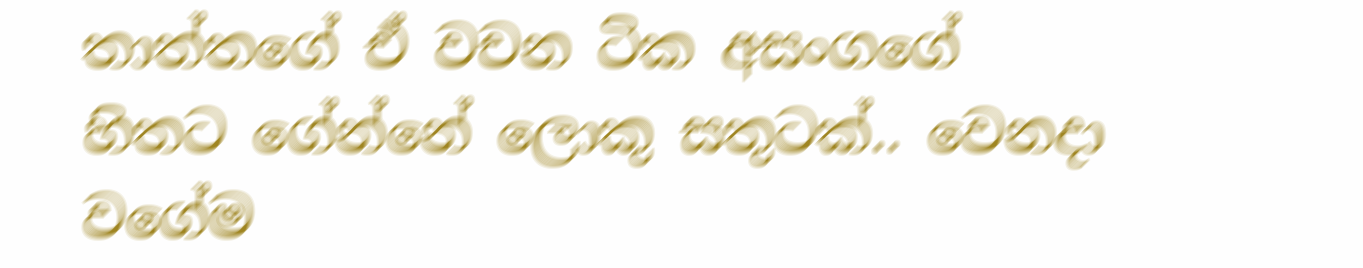තාත්තගේ ඒ වචන ටික අසංගගේ හිතට ගේන්නේ ලොකු සතුටක්.. වෙනදා වගේම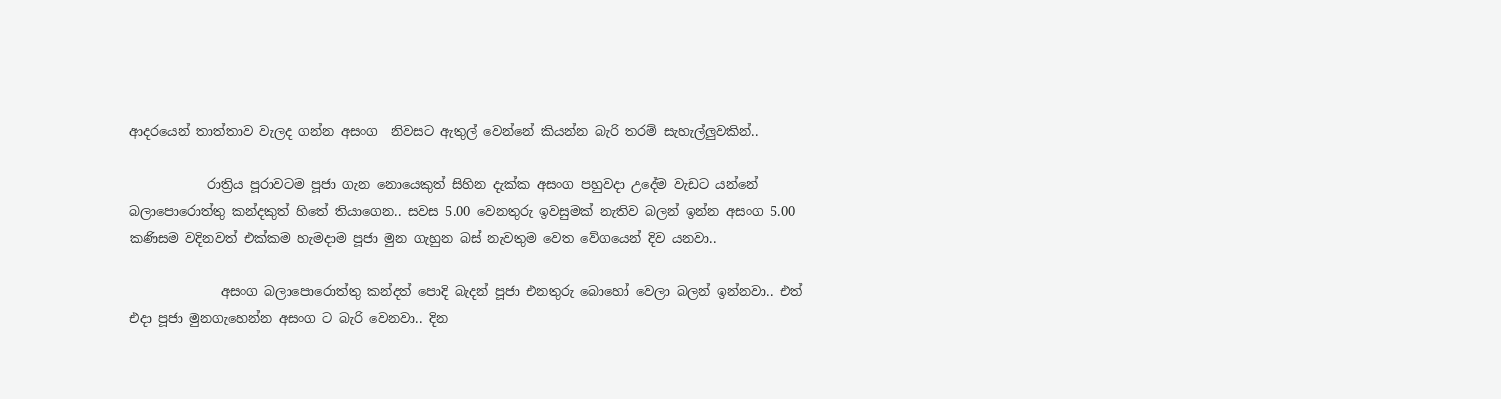ආදරයෙන් තාත්තාව වැලද ගන්න අසංග  නිවසට ඇතුල් වෙන්නේ කියන්න බැරි තරම් සැහැල්ලුවකින්..

            රාත්‍රිය පූරාවටම පූජා ගැන නොයෙකුත් සිහින දැක්ක අසංග පහුවදා උදේම වැඩට යන්නේ බලාපොරොත්තු කන්දකුත් හිතේ තියාගෙන.. සවස 5.00 වෙනතුරු ඉවසුමක් නැතිව බලන් ඉන්න අසංග 5.00 කණිසම වදිනවත් එක්කම හැමදාම පූජා මුන ගැහුන බස් නැවතුම වෙත වේගයෙන් දිව යනවා..

              අසංග බලාපොරොත්තු කන්දත් පොදි බැදන් පූජා එනතුරු බොහෝ වෙලා බලන් ඉන්නවා.. එත් එදා පූජා මුනගැහෙන්න අසංග ට බැරි වෙනවා.. දින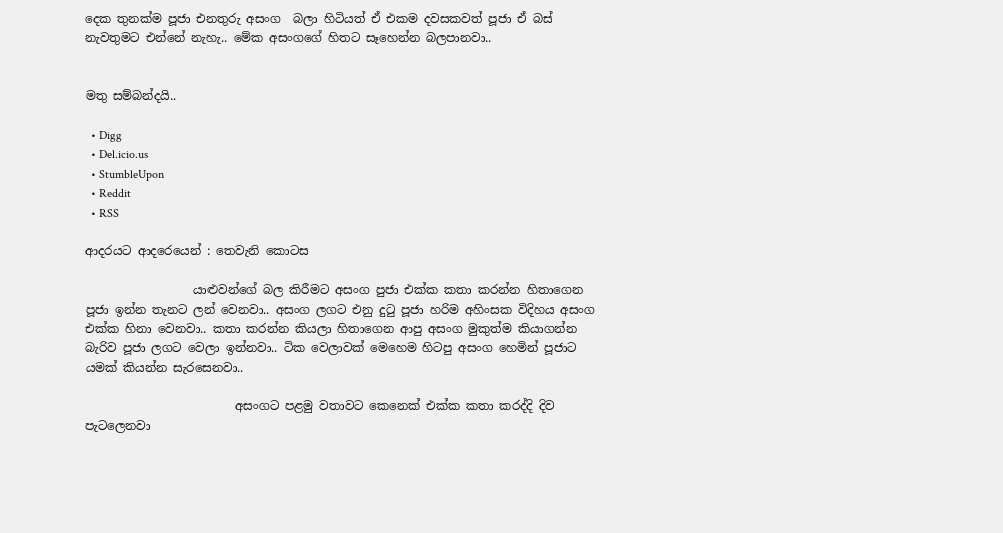දෙක තුනක්ම පූජා එනතුරු අසංග  බලා හිටියත් ඒ එකම දවසකවත් පූජා ඒ බස් නැවතුමට එන්නේ නැහැ.. මේක අසංගගේ හිතට සෑහෙන්න බලපානවා..


මතු සම්බන්දයි..

  • Digg
  • Del.icio.us
  • StumbleUpon
  • Reddit
  • RSS

ආදරයට ආදරෙයෙන් : තෙවැනි කොටස

                  යාළුවන්ගේ බල කිරීමට අසංග පුජා එක්ක කතා කරන්න හිතාගෙන පූජා ඉන්න තැනට ලන් වෙනවා.. අසංග ලගට එනු දුටු පූජා හරිම අහිංසක විදිහය අසංග එක්ක හිනා වෙනවා.. කතා කරන්න කියලා හිතාගෙන ආපු අසංග මුකුත්ම කියාගන්න බැරිව පූජා ලගට වෙලා ඉන්නවා.. ටික වෙලාවක් මෙහෙම හිටපු අසංග හෙමින් පූජාට යමක් කියන්න සැරසෙනවා..

                         අසංගට පළමු වතාවට කෙනෙක් එක්ක කතා කරද්දි දිව පැටලෙනවා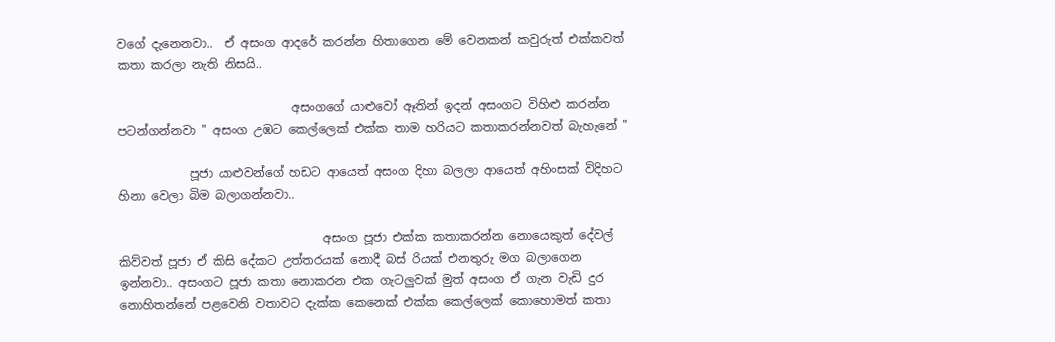වගේ දැනෙනවා..  ඒ අසංග ආදරේ කරන්න හිතාගෙන මේ වෙනකන් කවුරුත් එක්කවත් කතා කරලා නැති නිසයි..

                             අසංගගේ යාළුවෝ ඈතින් ඉදන් අසංගට විහිළු කරන්න පටන්ගන්නවා " අසංග උඹට කෙල්ලෙක් එක්ක තාම හරියට කතාකරන්නවත් බැහැනේ "

            පූජා යාළුවන්ගේ හඩට ආයෙත් අසංග දිහා බලලා ආයෙත් අහිංසක් විදිහට හිනා වෙලා බිම බලාගන්නවා..

                                  අසංග පූජා එක්ක කතාකරන්න නොයෙකුත් දේවල් කිව්වත් පූජා ඒ කිසි දේකට උත්තරයක් නොදී බස් රියක් එනතුරු මග බලාගෙන ඉන්නවා.. අසංගට පූජා කතා නොකරන එක ගැටලුවක් මුත් අසංග ඒ ගැන වැඩි දුර නොහිතන්නේ පළවෙනි වතාවට දැක්ක කෙනෙක් එක්ක කෙල්ලෙක් කොහොමත් කතා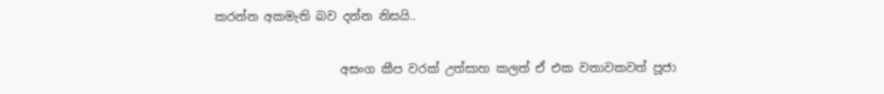කරන්න අකමැති බව දන්න නිසයි..

                     අසංග කීප වරක් උත්සාහ කලත් ඒ එක වතාවකවත් පූජා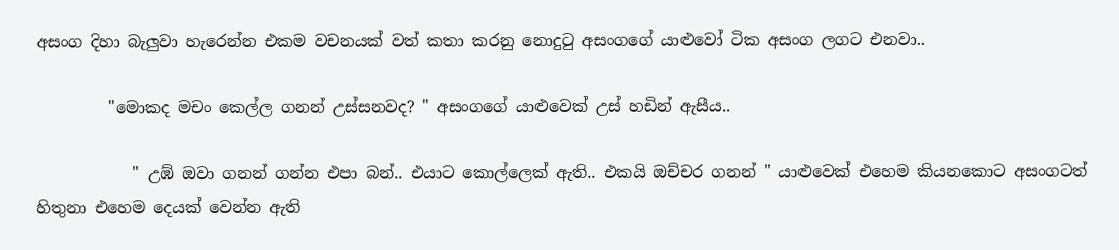අසංග දිහා බැලුවා හැරෙන්න එකම වචනයක් වත් කතා කරනු නොදුටු අසංගගේ යාළුවෝ ටික අසංග ලගට එනවා..

         "මොකද මචං කෙල්ල ගනන් උස්සනවද? " අසංගගේ යාළුවෙක් උස් හඩින් ඇසීය..

            " උඹ් ඔවා ගනන් ගන්න එපා බන්.. එයාට කොල්ලෙක් ඇති.. එකයි ඔච්චර ගනන් " යාළුවෙක් එහෙම කියනකොට අසංගටත් හිතුනා එහෙම දෙයක් වෙන්න ඇති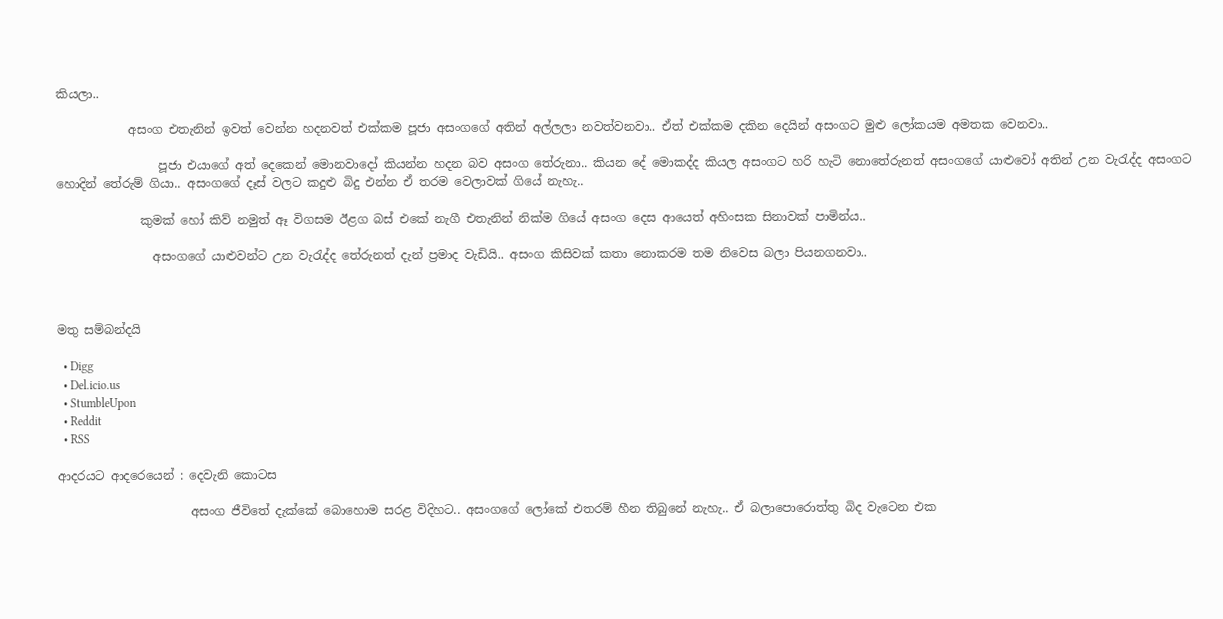කියලා..

            අසංග එතැනින් ඉවත් වෙන්න හදනවත් එක්කම පූජා අසංගගේ අතින් අල්ලලා නවත්වනවා.. ඒත් එක්කම දකින දෙයින් අසංගට මුළු ලෝකයම අමතක වෙනවා..

                 පූජා එයාගේ අත් දෙකෙන් මොනවාදෝ කියන්න හදන බව අසංග තේරුනා.. කියන දේ මොකද්ද කියල අසංගට හරි හැටි නොතේරුනත් අසංගගේ යාළුවෝ අතින් උන වැරැද්ද අසංගට හොදින් තේරුම් ගියා.. අසංගගේ දෑස් වලට කදුළු බිදු එන්න ඒ තරම වෙලාවක් ගියේ නැහැ..

              කුමක් හෝ කිව් නමුත් ඈ විගසම ඊළග බස් එකේ නැගී එතැනින් නික්ම ගියේ අසංග දෙස ආයෙත් අහිංසක සිනාවක් පාමින්ය..

                අසංගගේ යාළුවන්ට උන වැරැද්ද තේරුනත් දැන් ප්‍රමාද වැඩියි.. අසංග කිසිවක් කතා නොකරම තම නිවෙස බලා පියනගනවා..



මතු සම්බන්දයි

  • Digg
  • Del.icio.us
  • StumbleUpon
  • Reddit
  • RSS

ආදරයට ආදරෙයෙන් : දෙවැනි කොටස

                      අසංග ජීවිතේ දැක්කේ බොහොම සරළ විදිහට.. අසංගගේ ලෝකේ එතරම් හීන තිබුනේ නැහැ.. ඒ බලාපොරොත්තු බිද වැටෙන එක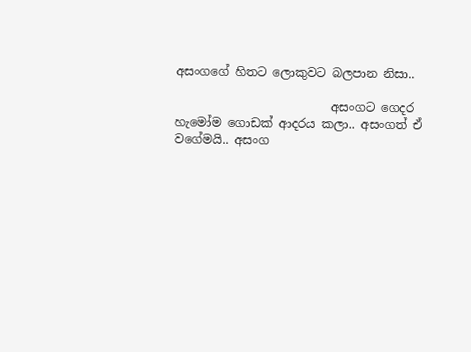අසංගගේ හිතට ලොකුවට බලපාන නිසා..

                          අසංගට ගෙදර හැමෝම ගොඩක් ආදරය කලා.. අසංගත් ඒ වගේමයි.. අසංග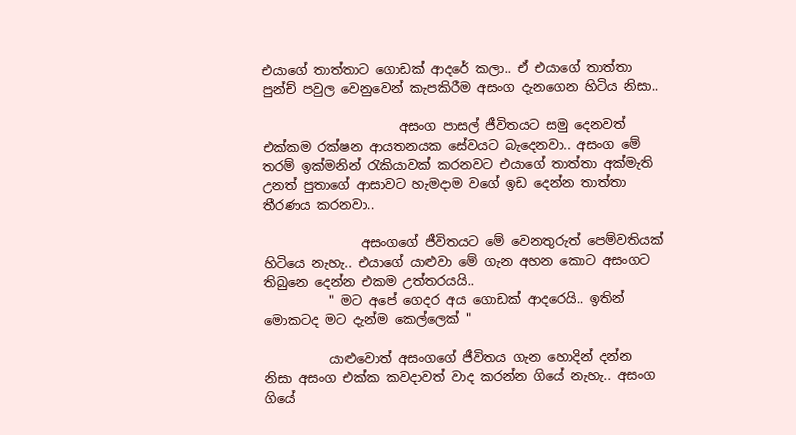එයාගේ තාත්තාට ගොඩක් ආදරේ කලා.. ඒ එයාගේ තාත්තා පුන්ච් පවුල වෙනුවෙන් කැපකිරීම අසංග දැනගෙන හිටිය නිසා..

                     අසංග පාසල් ජීවිතයට සමු දෙනවත් එක්කම රක්ෂන ආයතනයක සේවයට බැදෙනවා.. අසංග මේ තරම් ඉක්මනින් රැකියාවක් කරනවට එයාගේ තාත්තා අක්මැති උනත් පුතාගේ ආසාවට හැමදාම වගේ ඉඩ දෙන්න තාත්තා තීරණය කරනවා..

               අසංගගේ ජීවිතයට මේ වෙනතුරුත් පෙම්වතියක් හිටියෙ නැහැ.. එයාගේ යාළුවා මේ ගැන අහන කොට අසංගට තිබුනෙ දෙන්න එකම උත්තරයයි..
          " මට අපේ ගෙදර අය ගොඩක් ආදරෙයි.. ඉතින් මොකටද මට දැන්ම කෙල්ලෙක් "

          යාළුවොත් අසංගගේ ජීවිතය ගැන හොදින් දන්න නිසා අසංග එක්ක කවදාවත් වාද කරන්න ගියේ නැහැ.. අසංග ගියේ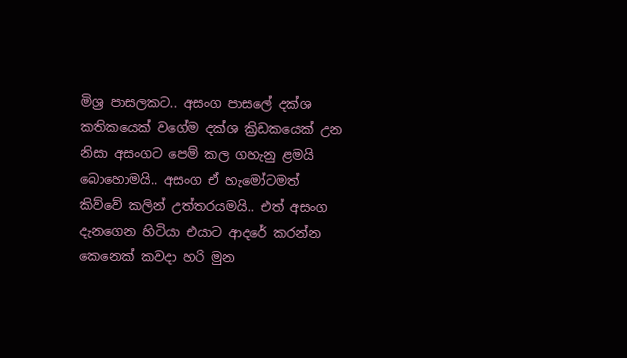මිශ්‍ර පාසලකට.. අසංග පාසලේ දක්ශ කතිකයෙක් වගේම දක්ශ ක්‍රිඩකයෙක් උන නිසා අසංගට පෙම් කල ගහැනු ළමයි බොහොමයි.. අසංග ඒ හැමෝටමත් කිව්වේ කලින් උත්තරයමයි.. එත් අසංග දැනගෙන හිටියා එයාට ආදරේ කරන්න කෙනෙක් කවදා හරි මුන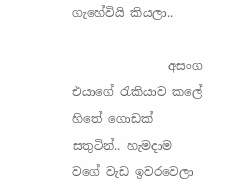ගැහේවියි කියලා..

                අසංග එයාගේ රැකියාව කලේ හිතේ ගොඩක් සතුටින්.. හැමදාම වගේ වැඩ ඉවරවෙලා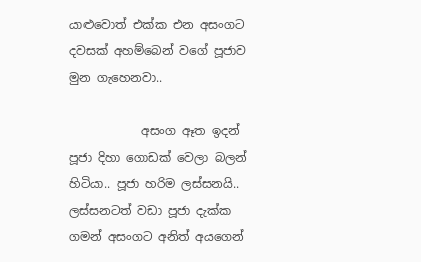යාළුවොත් එක්ක එන අසංගට දවසක් අහම්බෙන් වගේ පූජාව මුන ගැහෙනවා..

            අසංග ඈත ඉදන් පූජා දිහා ගොඩක් වෙලා බලන් හිටියා.. පූජා හරිම ලස්සනයි.. ලස්සනටත් වඩා පූජා දැක්ක ගමන් අසංගට අනිත් අයගෙන්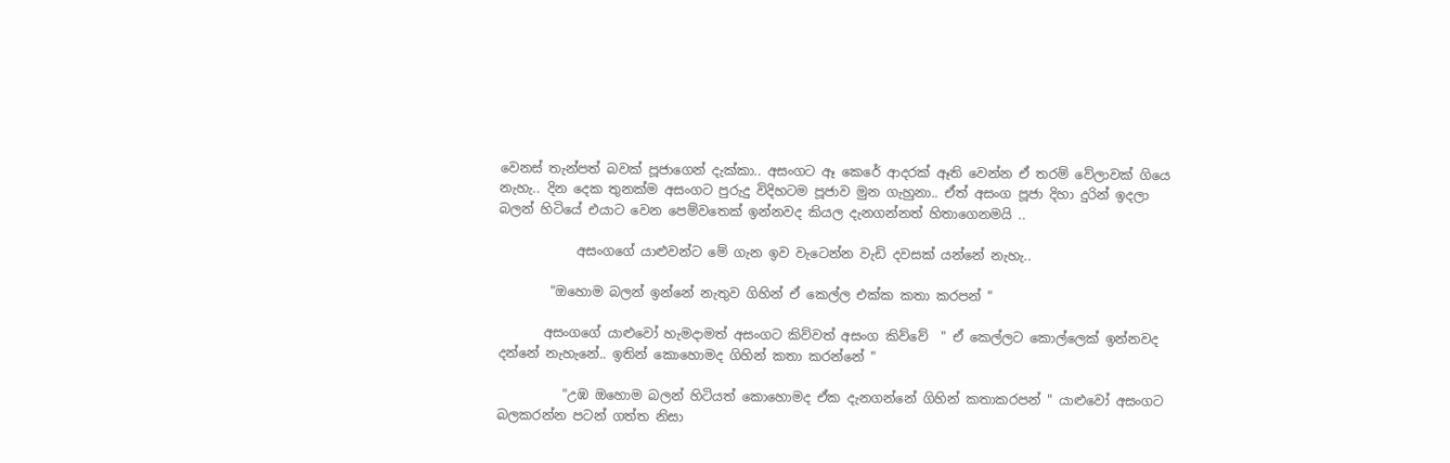වෙනස් තැන්පත් බවක් පූජාගෙන් දැක්කා.. අසංගට ඈ කෙරේ ආදරක් ඈති වෙන්න ඒ තරම් වේලාවක් ගියෙ නැහැ.. දින දෙක තුනක්ම අසංගට පුරුදු විදිහටම පූජාව මුන ගැහුනා.. ඒත් අසංග පූජා දිහා දුරින් ඉදලා බලන් හිටියේ එයාට වෙන පෙම්වතෙක් ඉන්නවද කියල දැනගන්නත් හිතාගෙනමයි ..

            අසංගගේ යාළුවන්ට මේ ගැන ඉව වැටෙන්න වැඩි දවසක් යන්නේ නැහැ..

        "ඔහොම බලන් ඉන්නේ නැතුව ගිහින් ඒ කෙල්ල එක්ක කතා කරපන් "

       අසංගගේ යාළුවෝ හැමදාමත් අසංගට කිව්වත් අසංග කිව්වේ  " ඒ කෙල්ලට කොල්ලෙක් ඉන්නවද දන්නේ නැහැනේ.. ඉතින් කොහොමද ගිහින් කතා කරන්නේ "

          "උඹ ඔහොම බලන් හිටියත් කොහොමද ඒක දැනගන්නේ ගිහින් කතාකරපන් " යාළුවෝ අසංගට බලකරන්න පටන් ගත්ත නිසා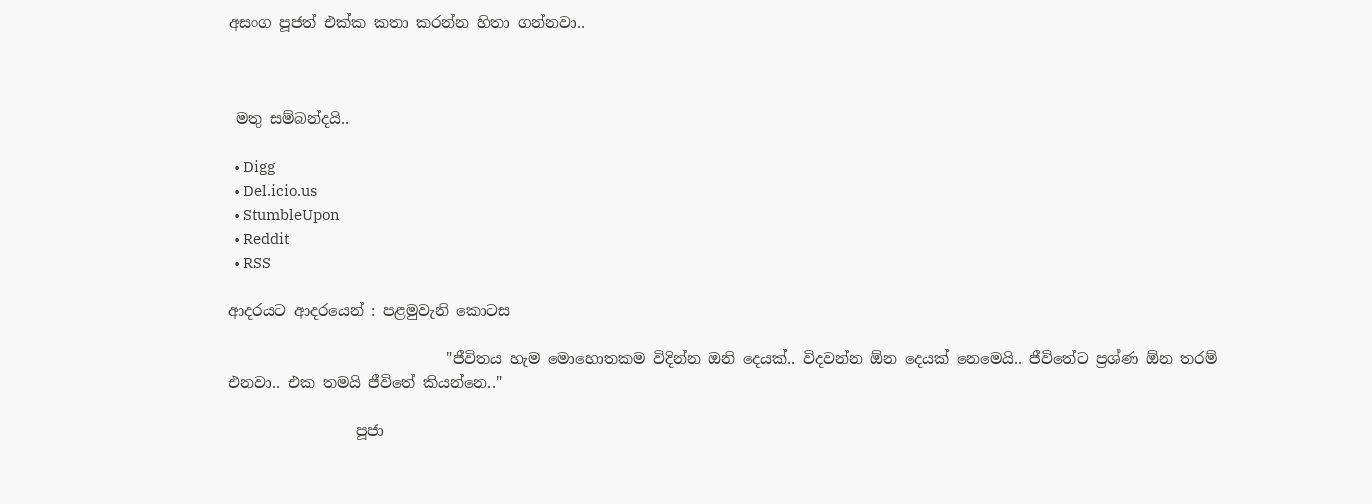අසංග පූජත් එක්ක කතා කරන්න හිතා ගන්නවා..



 මතු සම්බන්දයි..

  • Digg
  • Del.icio.us
  • StumbleUpon
  • Reddit
  • RSS

ආදරයට ආදරයෙන් : පළමුවැනි කොටස

                             "ජීවිතය හැම මොහොතකම විදින්න ඔනි දෙයක්.. විදවන්න ඕන දෙයක් නෙමෙයි.. ජීවිතේට ප්‍රශ්ණ ඕන තරම් එනවා.. එක තමයි ජීවිතේ කියන්නෙ.."

                 පූජා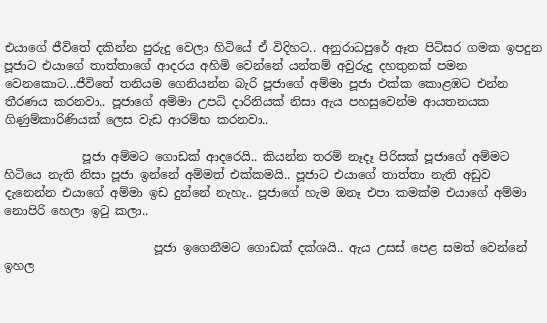එයාගේ ජීවිතේ දකින්න පුරුදු වෙලා හිටියේ ඒ විදිහට.. අනුරාධපුරේ ඈත පිටිසර ගමක ඉපදුන පූජාට එයාගේ තාත්තාගේ ආදරය අහිමි වෙන්නේ යන්තම් අවුරුදු දහතුනක් පමන වෙනකොට...ජීවිතේ තනියම ගෙනියන්න බැරි පූජාගේ අම්මා පූජා එක්ක කොළඹට එන්න තීරණය කරනවා.. පූජාගේ අම්මා උපධි දාරිනියක් නිසා ඇය පහසුවෙන්ම ආයතනයක ගිණුම්කාරිණියක් ලෙස වැඩ ආරම්භ කරනවා..

             පූජා අම්මට ගොඩක් ආදරෙයි.. කියන්න තරම් නෑදෑ පිරිසක් පූජාගේ අම්මට හිටියෙ නැති නිසා පූජා ඉන්නේ අම්මත් එක්කමයි.. පූජාට එයාගේ තාත්තා නැති අඩුව දැනෙන්න එයාගේ අම්මා ඉඩ දුන්නේ නැහැ.. පූජාගේ හැම ඔනෑ එපා කමක්ම එයාගේ අම්මා නොපිරි හෙලා ඉටු කලා..

                         පූජා ඉගෙනීමට ගොඩක් දක්ශයි.. ඇය උසස් පෙළ සමත් වෙන්නේ ඉහල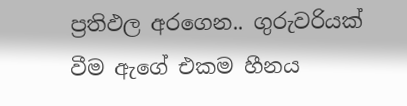ප්‍රතිඵල අරගෙන.. ගුරුවරියක් වීම ඇගේ එකම හීනය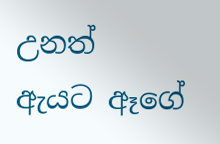උනත් ඇයට ඈගේ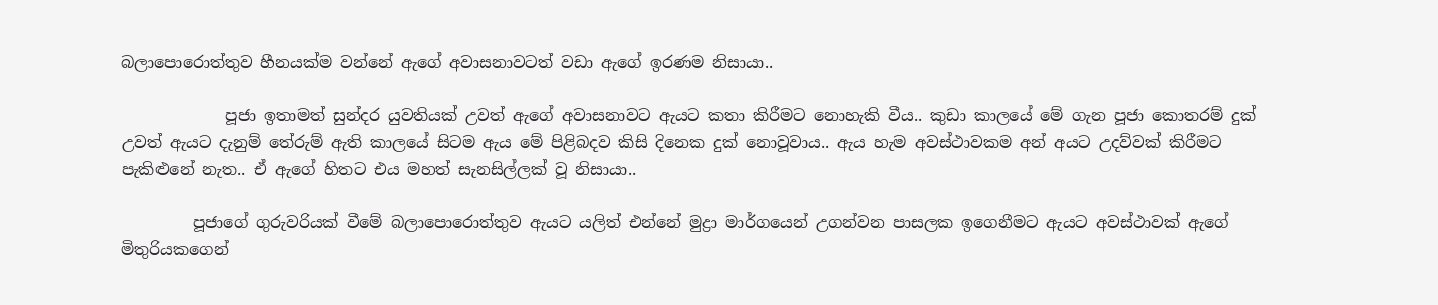බලාපොරොත්තුව හීනයක්ම වන්නේ ඇගේ අවාසනාවටත් වඩා ඇගේ ඉරණම නිසායා..

             පූජා ඉතාමත් සුන්දර යුවතියක් උවත් ඇගේ අවාසනාවට ඇයට කතා කිරීමට නොහැකි වීය.. කුඩා කාලයේ මේ ගැන පූජා කොතරම් දුක් උවත් ඇයට දැනුම් තේරුම් ඇති කාලයේ සිටම ඇය මේ පිළිබදව කිසි දිනෙක දුක් නොවූවාය.. ඇය හැම අවස්ථාවකම අන් අයට උදව්වක් කිරීමට පැකිළුනේ නැත.. ඒ ඇගේ හිතට එය මහත් සැනසිල්ලක් වූ නිසායා..

         පූජාගේ ගුරුවරියක් වීමේ බලාපොරොත්තුව ඇයට යලිත් එන්නේ මුද්‍රා මාර්ගයෙන් උගන්වන පාසලක ඉගෙනීමට ඇයට අවස්ථාවක් ඇගේ මිතුරියකගෙන්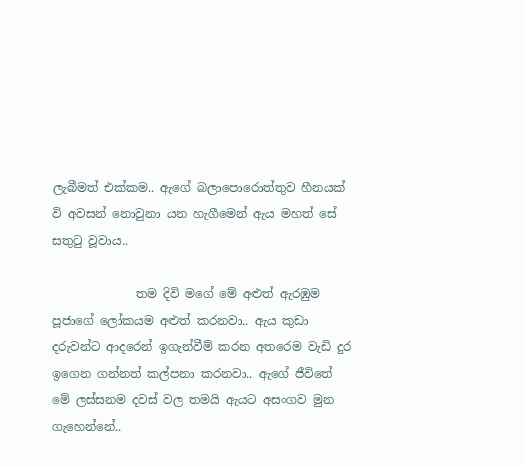ලැබීමත් එක්කම.. ඇගේ බලාපොරොත්තුව හීනයක් වි අවසන් නොවුනා යන හැගීමෙන් ඇය මහත් සේ සතුටු වූවාය..

              තම දිවි මගේ මේ අළුත් ඇරඹුම පූජාගේ ලෝකයම අළුත් කරනවා.. ඇය කුඩා දරුවන්ට ආදරෙන් ඉගැන්වීම් කරන අතරෙම වැඩි දුර ඉගෙන ගන්නත් කල්පනා කරනවා.. ඇගේ ජීවිතේ මේ ලස්සනම දවස් වල තමයි ඇයට අසංගව මුන ගැහෙන්නේ..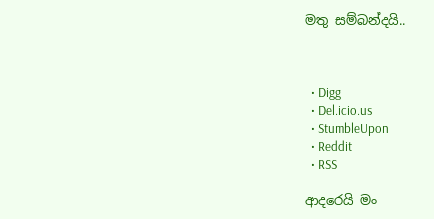මතු සම්බන්දයි..



  • Digg
  • Del.icio.us
  • StumbleUpon
  • Reddit
  • RSS

ආදරෙයි මං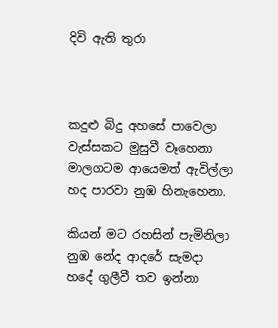දිවි ඇති තුරා



කදුළු බිදු අහසේ පාවෙලා
වැස්සකට මුසුවී වෑහෙනා
මාලගටම ආයෙමත් ඇවිල්ලා
හද පාරවා නුඹ හිනැහෙනා.

කියන් මට රහසින් පැමිනිලා
නුඹ නේද ආදරේ සැමදා
හදේ ගුලීවී තව ඉන්නා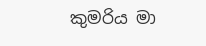කුමරිය මා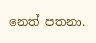නෙත් පතනා.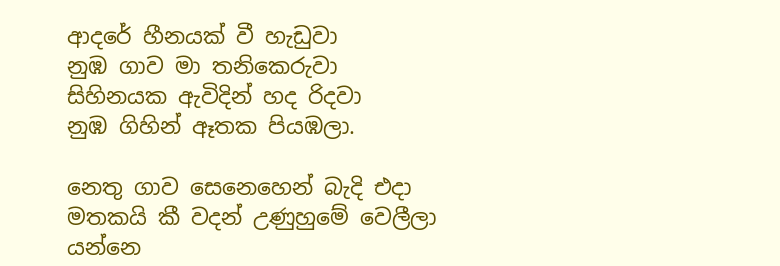ආදරේ හීනයක් වී හැඩුවා
නුඹ ගාව මා තනිකෙරුවා
සිහිනයක ඇවිදින් හද රිදවා
නුඹ ගිහින් ඈතක පියඹලා.

නෙතු ගාව සෙනෙහෙන් බැදි එදා
මතකයි කී වදන් උණුහුමේ වෙලීලා
යන්නෙ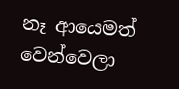නෑ ආයෙමත් වෙන්වෙලා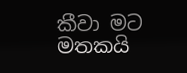කීවා මට මතකයි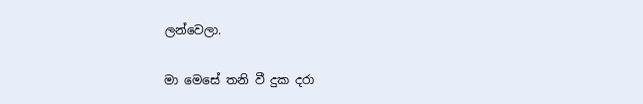ලන්වෙලා.

මා මෙසේ තනි වී දුක දරා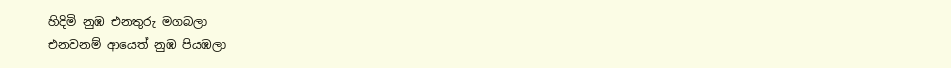හිදිමි නුඹ එනතුරු මගබලා
එනවනම් ආයෙත් නුඹ පියඹලා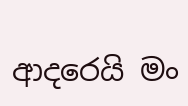ආදරෙයි මං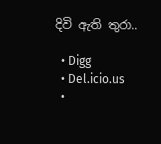දිවි ඇති තුරා..

  • Digg
  • Del.icio.us
  •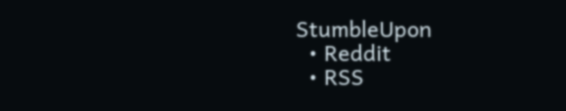StumbleUpon
  • Reddit
  • RSS